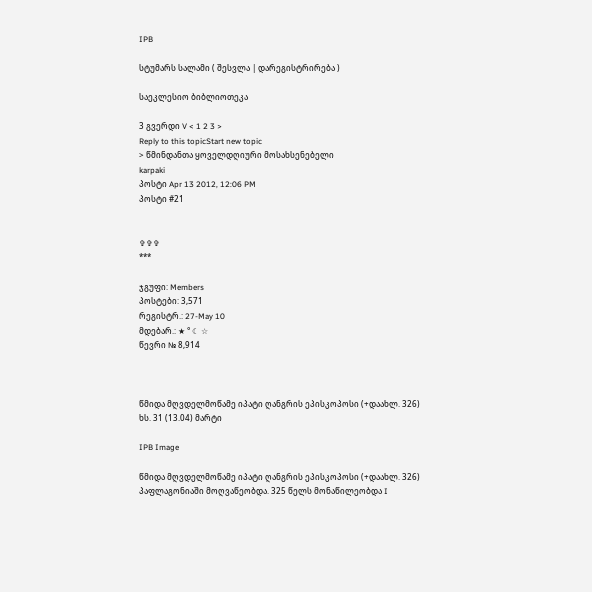IPB

სტუმარს სალამი ( შესვლა | დარეგისტრირება )

საეკლესიო ბიბლიოთეკა

3 გვერდი V < 1 2 3 >
Reply to this topicStart new topic
> წმინდანთა ყოველდღიური მოსახსენებელი
karpaki
პოსტი Apr 13 2012, 12:06 PM
პოსტი #21


✞✞✞
***

ჯგუფი: Members
პოსტები: 3,571
რეგისტრ.: 27-May 10
მდებარ.: ★ ° ☾ ☆
წევრი № 8,914



წმიდა მღვდელმოწამე იპატი ღანგრის ეპისკოპოსი (+დაახლ. 326) ხს. 31 (13.04) მარტი

IPB Image

წმიდა მღვდელმოწამე იპატი ღანგრის ეპისკოპოსი (+დაახლ. 326) პაფლაგონიაში მოღვაწეობდა. 325 წელს მონაწილეობდა I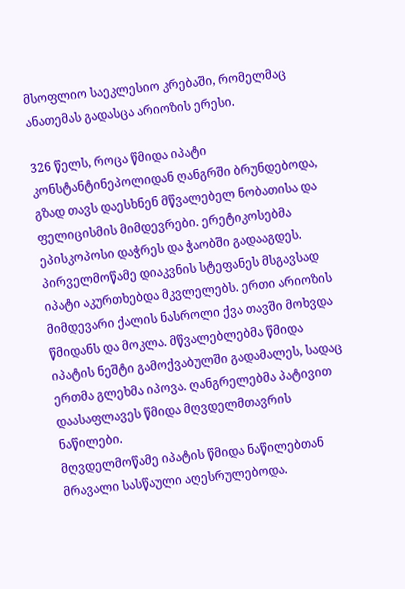მსოფლიო საეკლესიო კრებაში, რომელმაც ანათემას გადასცა არიოზის ერესი.

326 წელს, როცა წმიდა იპატი კონსტანტინეპოლიდან ღანგრში ბრუნდებოდა, გზად თავს დაესხნენ მწვალებელ ნობათისა და ფელიცისმის მიმდევრები. ერეტიკოსებმა ეპისკოპოსი დაჭრეს და ჭაობში გადააგდეს. პირველმოწამე დიაკვნის სტეფანეს მსგავსად იპატი აკურთხებდა მკვლელებს. ერთი არიოზის მიმდევარი ქალის ნასროლი ქვა თავში მოხვდა წმიდანს და მოკლა. მწვალებლებმა წმიდა იპატის ნეშტი გამოქვაბულში გადამალეს, სადაც ერთმა გლეხმა იპოვა. ღანგრელებმა პატივით დაასაფლავეს წმიდა მღვდელმთავრის ნაწილები.
მღვდელმოწამე იპატის წმიდა ნაწილებთან მრავალი სასწაული აღესრულებოდა.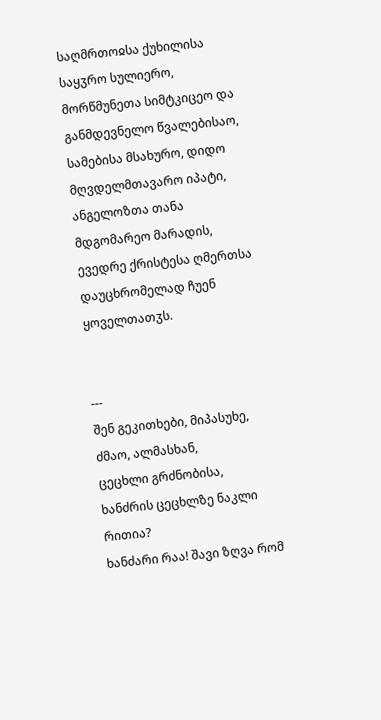საღმრთოჲსა ქუხილისა საყჳრო სულიერო, მორწმუნეთა სიმტკიცეო და განმდევნელო წვალებისაო, სამებისა მსახურო, დიდო მღვდელმთავარო იპატი, ანგელოზთა თანა მდგომარეო მარადის, ევედრე ქრისტესა ღმერთსა დაუცხრომელად ჩუენ ყოველთათჳს.


---
შენ გეკითხები, მიპასუხე, ძმაო, ალმასხან,
ცეცხლი გრძნობისა, ხანძრის ცეცხლზე ნაკლი რითია?
ხანძარი რაა! შავი ზღვა რომ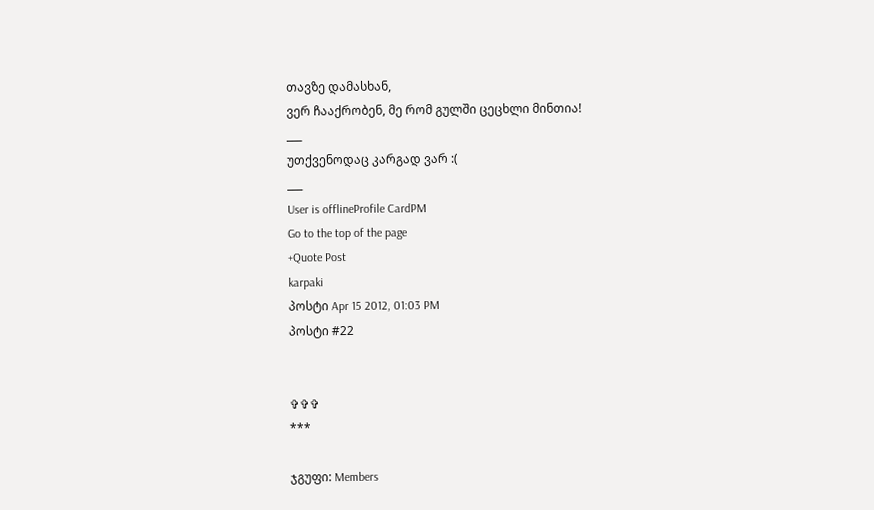თავზე დამასხან,
ვერ ჩააქრობენ, მე რომ გულში ცეცხლი მინთია!
___
უთქვენოდაც კარგად ვარ :(
___
User is offlineProfile CardPM
Go to the top of the page
+Quote Post
karpaki
პოსტი Apr 15 2012, 01:03 PM
პოსტი #22


✞✞✞
***

ჯგუფი: Members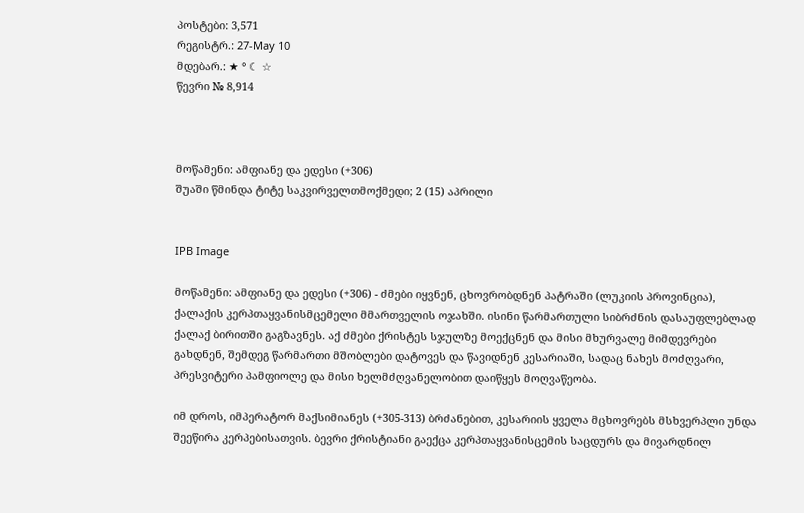პოსტები: 3,571
რეგისტრ.: 27-May 10
მდებარ.: ★ ° ☾ ☆
წევრი № 8,914



მოწამენი: ამფიანე და ედესი (+306)
შუაში წმინდა ტიტე საკვირველთმოქმედი; 2 (15) აპრილი


IPB Image

მოწამენი: ამფიანე და ედესი (+306) - ძმები იყვნენ, ცხოვრობდნენ პატრაში (ლუკიის პროვინცია), ქალაქის კერპთაყვანისმცემელი მმართველის ოჯახში. ისინი წარმართული სიბრძნის დასაუფლებლად ქალაქ ბირითში გაგზავნეს. აქ ძმები ქრისტეს სჯულზე მოექცნენ და მისი მხურვალე მიმდევრები გახდნენ, შემდეგ წარმართი მშობლები დატოვეს და წავიდნენ კესარიაში, სადაც ნახეს მოძღვარი, პრესვიტერი პამფიოლე და მისი ხელმძღვანელობით დაიწყეს მოღვაწეობა.

იმ დროს, იმპერატორ მაქსიმიანეს (+305-313) ბრძანებით, კესარიის ყველა მცხოვრებს მსხვერპლი უნდა შეეწირა კერპებისათვის. ბევრი ქრისტიანი გაექცა კერპთაყვანისცემის საცდურს და მივარდნილ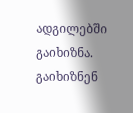ადგილებში გაიხიზნა. გაიხიზნენ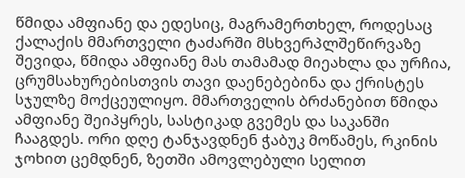წმიდა ამფიანე და ედესიც, მაგრამერთხელ, როდესაც ქალაქის მმართველი ტაძარში მსხვერპლშეწირვაზე შევიდა, წმიდა ამფიანე მას თამამად მიეახლა და ურჩია, ცრუმსახურებისთვის თავი დაენებებინა და ქრისტეს სჯულზე მოქცეულიყო. მმართველის ბრძანებით წმიდა ამფიანე შეიპყრეს, სასტიკად გვემეს და საკანში ჩააგდეს. ორი დღე ტანჯავდნენ ჭაბუკ მოწამეს, რკინის ჯოხით ცემდნენ, ზეთში ამოვლებული სელით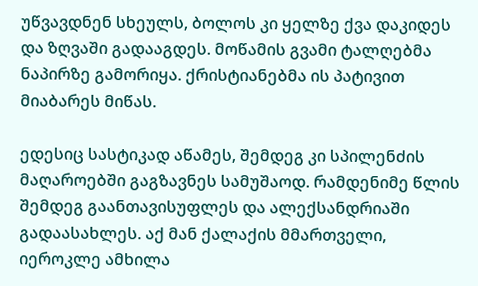უწვავდნენ სხეულს, ბოლოს კი ყელზე ქვა დაკიდეს და ზღვაში გადააგდეს. მოწამის გვამი ტალღებმა ნაპირზე გამორიყა. ქრისტიანებმა ის პატივით მიაბარეს მიწას.

ედესიც სასტიკად აწამეს, შემდეგ კი სპილენძის მაღაროებში გაგზავნეს სამუშაოდ. რამდენიმე წლის შემდეგ გაანთავისუფლეს და ალექსანდრიაში გადაასახლეს. აქ მან ქალაქის მმართველი, იეროკლე ამხილა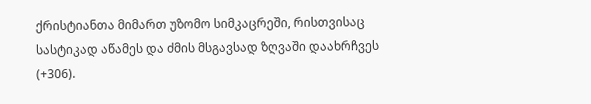ქრისტიანთა მიმართ უზომო სიმკაცრეში, რისთვისაც სასტიკად აწამეს და ძმის მსგავსად ზღვაში დაახრჩვეს (+306).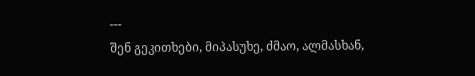---
შენ გეკითხები, მიპასუხე, ძმაო, ალმასხან,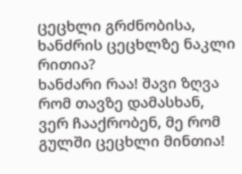ცეცხლი გრძნობისა, ხანძრის ცეცხლზე ნაკლი რითია?
ხანძარი რაა! შავი ზღვა რომ თავზე დამასხან,
ვერ ჩააქრობენ, მე რომ გულში ცეცხლი მინთია!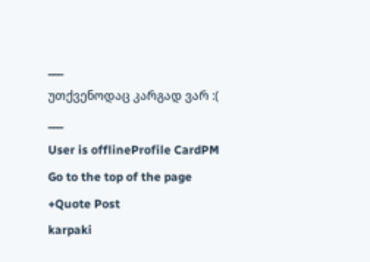___
უთქვენოდაც კარგად ვარ :(
___
User is offlineProfile CardPM
Go to the top of the page
+Quote Post
karpaki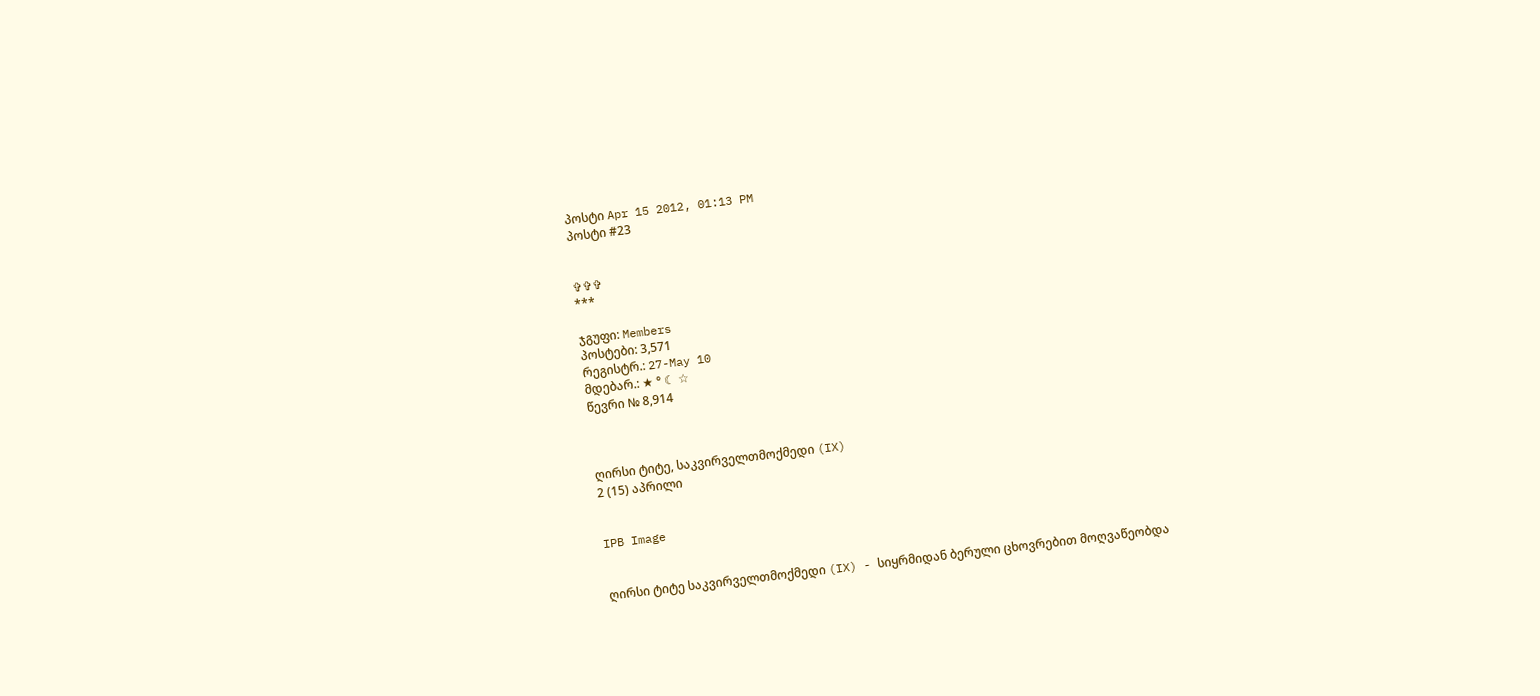პოსტი Apr 15 2012, 01:13 PM
პოსტი #23


✞✞✞
***

ჯგუფი: Members
პოსტები: 3,571
რეგისტრ.: 27-May 10
მდებარ.: ★ ° ☾ ☆
წევრი № 8,914



ღირსი ტიტე, საკვირველთმოქმედი (IX)
2 (15) აპრილი


IPB Image


ღირსი ტიტე საკვირველთმოქმედი (IX) - სიყრმიდან ბერული ცხოვრებით მოღვაწეობდა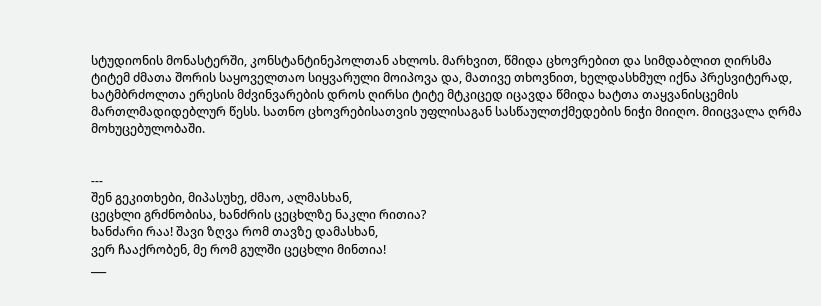სტუდიონის მონასტერში, კონსტანტინეპოლთან ახლოს. მარხვით, წმიდა ცხოვრებით და სიმდაბლით ღირსმა ტიტემ ძმათა შორის საყოველთაო სიყვარული მოიპოვა და, მათივე თხოვნით, ხელდასხმულ იქნა პრესვიტერად, ხატმბრძოლთა ერესის მძვინვარების დროს ღირსი ტიტე მტკიცედ იცავდა წმიდა ხატთა თაყვანისცემის მართლმადიდებლურ წესს. სათნო ცხოვრებისათვის უფლისაგან სასწაულთქმედების ნიჭი მიიღო. მიიცვალა ღრმა მოხუცებულობაში.


---
შენ გეკითხები, მიპასუხე, ძმაო, ალმასხან,
ცეცხლი გრძნობისა, ხანძრის ცეცხლზე ნაკლი რითია?
ხანძარი რაა! შავი ზღვა რომ თავზე დამასხან,
ვერ ჩააქრობენ, მე რომ გულში ცეცხლი მინთია!
___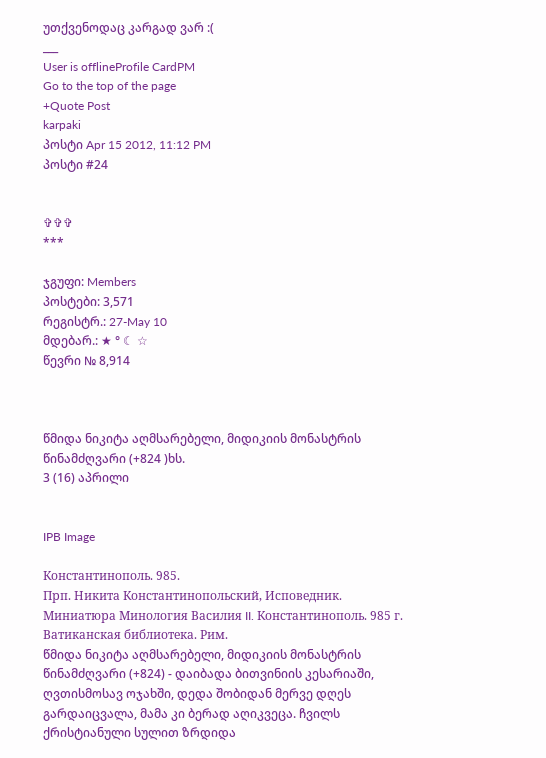უთქვენოდაც კარგად ვარ :(
___
User is offlineProfile CardPM
Go to the top of the page
+Quote Post
karpaki
პოსტი Apr 15 2012, 11:12 PM
პოსტი #24


✞✞✞
***

ჯგუფი: Members
პოსტები: 3,571
რეგისტრ.: 27-May 10
მდებარ.: ★ ° ☾ ☆
წევრი № 8,914



წმიდა ნიკიტა აღმსარებელი, მიდიკიის მონასტრის წინამძღვარი (+824 )ხს.
3 (16) აპრილი


IPB Image

Константинополь. 985.
Прп. Никита Константинопольский, Исповедник. Миниатюра Минология Василия II. Константинополь. 985 г. Ватиканская библиотека. Рим.
წმიდა ნიკიტა აღმსარებელი, მიდიკიის მონასტრის წინამძღვარი (+824) - დაიბადა ბითვინიის კესარიაში, ღვთისმოსავ ოჯახში, დედა შობიდან მერვე დღეს გარდაიცვალა, მამა კი ბერად აღიკვეცა. ჩვილს ქრისტიანული სულით ზრდიდა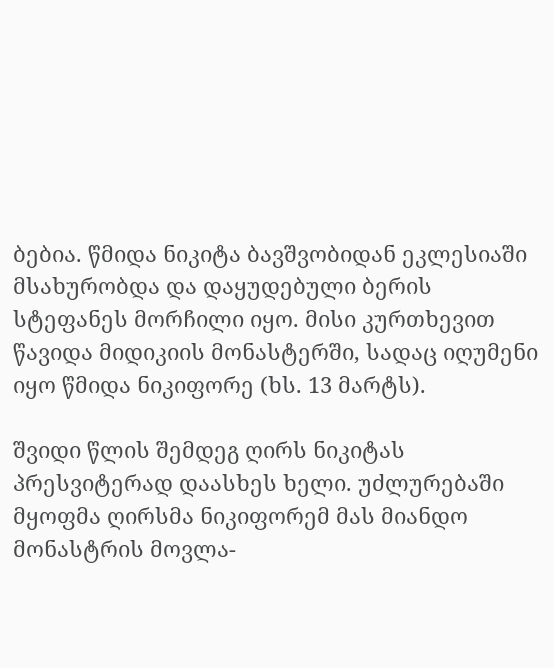ბებია. წმიდა ნიკიტა ბავშვობიდან ეკლესიაში მსახურობდა და დაყუდებული ბერის სტეფანეს მორჩილი იყო. მისი კურთხევით წავიდა მიდიკიის მონასტერში, სადაც იღუმენი იყო წმიდა ნიკიფორე (ხს. 13 მარტს).

შვიდი წლის შემდეგ ღირს ნიკიტას პრესვიტერად დაასხეს ხელი. უძლურებაში მყოფმა ღირსმა ნიკიფორემ მას მიანდო მონასტრის მოვლა-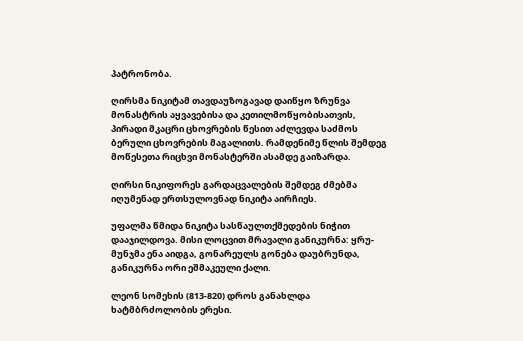პატრონობა.

ღირსმა ნიკიტამ თავდაუზოგავად დაიწყო ზრუნვა მონასტრის აყვავებისა და კეთილმოწყობისათვის, პირადი მკაცრი ცხოვრების წესით აძლევდა საძმოს ბერული ცხოვრების მაგალითს. რამდენიმე წლის შემდეგ მოწესეთა რიცხვი მონასტერში ასამდე გაიზარდა.

ღირსი ნიკიფორეს გარდაცვალების შემდეგ ძმებმა იღუმენად ერთსულოვნად ნიკიტა აირჩიეს.

უფალმა წმიდა ნიკიტა სასწაულთქმედების ნიჭით დააჯილდოვა. მისი ლოცვით მრავალი განიკურნა: ყრუ-მუნჯმა ენა აიდგა, გონარეულს გონება დაუბრუნდა, განიკურნა ორი ეშმაკეული ქალი.

ლეონ სომეხის (813-820) დროს განახლდა ხატმბრძოლობის ერესი.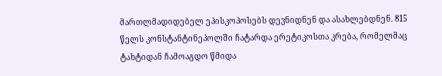მართლმადიდებელ ეპისკოპოსებს დევნიდნენ და ასახლებდნენ. 815 წელს კონსტანტინეპოლში ჩატარდა ერეტიკოსთა კრება, რომელმაც ტახტიდან ჩამოაგდო წმიდა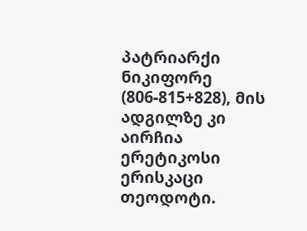პატრიარქი ნიკიფორე (806-815+828), მის ადგილზე კი აირჩია ერეტიკოსი ერისკაცი თეოდოტი.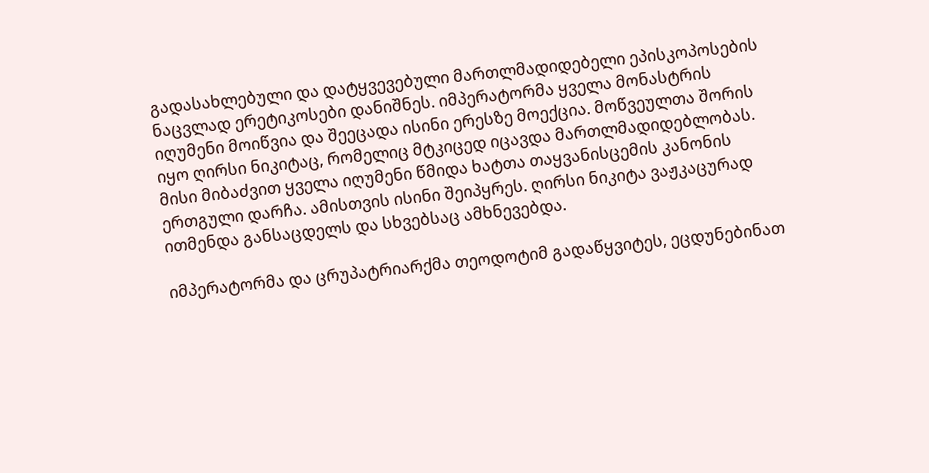გადასახლებული და დატყვევებული მართლმადიდებელი ეპისკოპოსების ნაცვლად ერეტიკოსები დანიშნეს. იმპერატორმა ყველა მონასტრის იღუმენი მოიწვია და შეეცადა ისინი ერესზე მოექცია. მოწვეულთა შორის იყო ღირსი ნიკიტაც, რომელიც მტკიცედ იცავდა მართლმადიდებლობას. მისი მიბაძვით ყველა იღუმენი წმიდა ხატთა თაყვანისცემის კანონის ერთგული დარჩა. ამისთვის ისინი შეიპყრეს. ღირსი ნიკიტა ვაჟკაცურად ითმენდა განსაცდელს და სხვებსაც ამხნევებდა.

იმპერატორმა და ცრუპატრიარქმა თეოდოტიმ გადაწყვიტეს, ეცდუნებინათ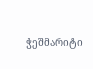ჭეშმარიტი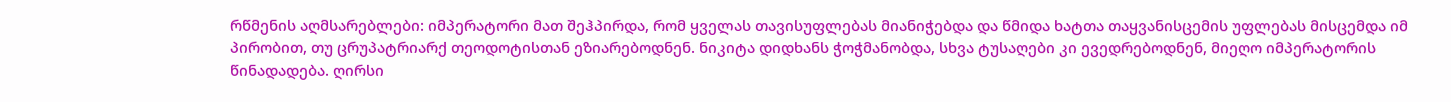რწმენის აღმსარებლები: იმპერატორი მათ შეჰპირდა, რომ ყველას თავისუფლებას მიანიჭებდა და წმიდა ხატთა თაყვანისცემის უფლებას მისცემდა იმ პირობით, თუ ცრუპატრიარქ თეოდოტისთან ეზიარებოდნენ. ნიკიტა დიდხანს ჭოჭმანობდა, სხვა ტუსაღები კი ევედრებოდნენ, მიეღო იმპერატორის წინადადება. ღირსი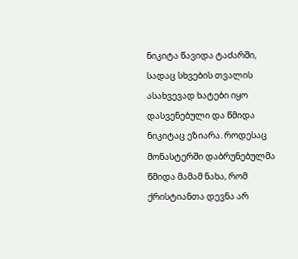ნიკიტა წავიდა ტაძარში, სადაც სხვების თვალის ასახვევად ხატები იყო დასვენებული და წმიდა ნიკიტაც ეზიარა. როდესაც მონასტერში დაბრუნებულმა წმიდა მამამ ნახა, რომ ქრისტიანთა დევნა არ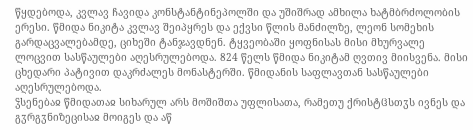წყდებოდა, კვლავ ჩავიდა კონსტანტინეპოლში და უშიშრად ამხილა ხატმბრძოლობის ერესი. წმიდა ნიკიტა კვლავ შეიპყრეს და ექვსი წლის მანძილზე, ლეონ სომეხის გარდაცვალებამდე, ციხეში ტანჯავდნენ. ტყვეობაში ყოფნისას მისი მხურვალე ლოცვით სასწაულები აღესრულებოდა. 824 წელს წმიდა ნიკიტამ ღვთივ მიისვენა. მისი ცხედარი პატივით დაკრძალეს მონასტერში. წმიდანის საფლავთან სასწაულები აღესრულებოდა.
ჴსენებაჲ წმიდათაჲ სიხარულ არს მოშიშთა უფლისათა, რამეთუ ქრისტჱსთჳს ივნეს და გჳრგჳნიზეცისაჲ მოიგეს და აწ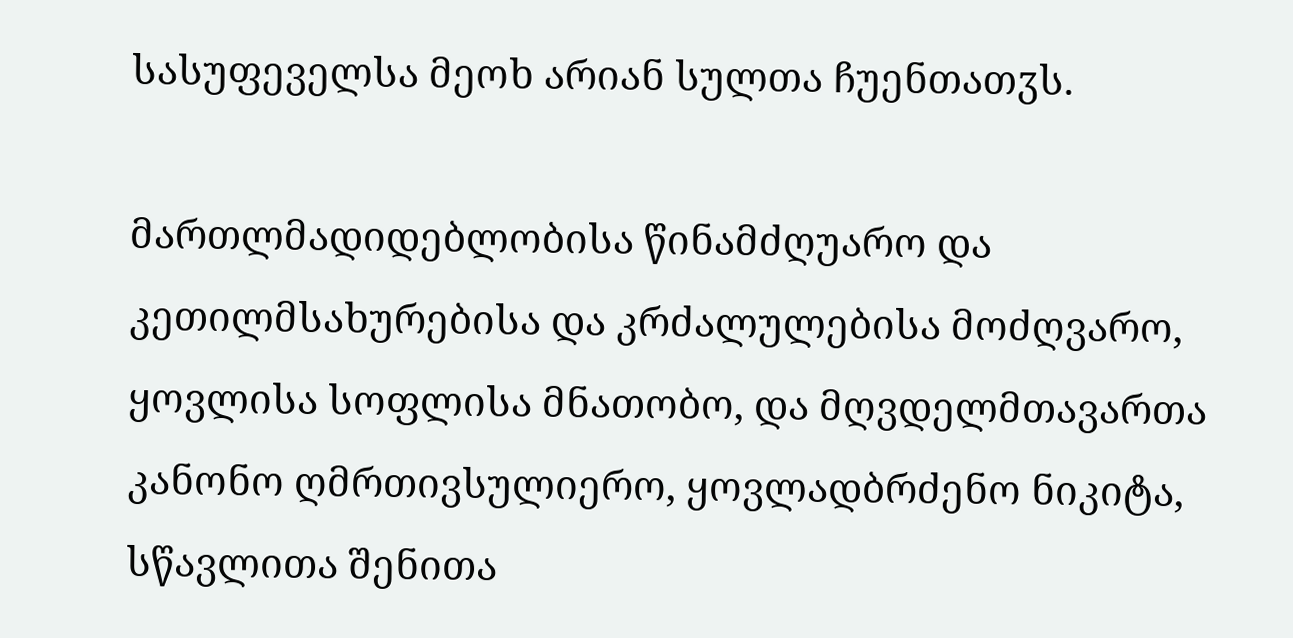სასუფეველსა მეოხ არიან სულთა ჩუენთათჳს.

მართლმადიდებლობისა წინამძღუარო და კეთილმსახურებისა და კრძალულებისა მოძღვარო, ყოვლისა სოფლისა მნათობო, და მღვდელმთავართა კანონო ღმრთივსულიერო, ყოვლადბრძენო ნიკიტა, სწავლითა შენითა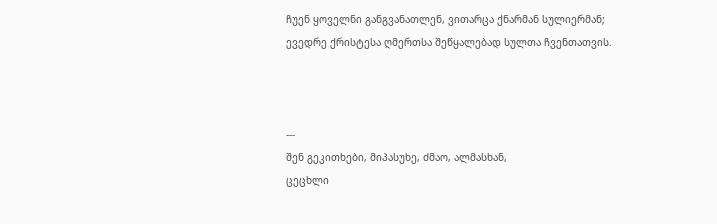ჩუენ ყოველნი განგვანათლენ, ვითარცა ქნარმან სულიერმან; ევედრე ქრისტესა ღმერთსა შეწყალებად სულთა ჩვენთათვის.



---
შენ გეკითხები, მიპასუხე, ძმაო, ალმასხან,
ცეცხლი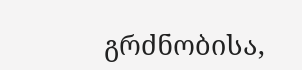გრძნობისა,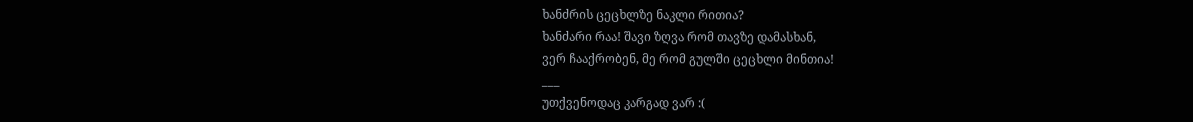ხანძრის ცეცხლზე ნაკლი რითია?
ხანძარი რაა! შავი ზღვა რომ თავზე დამასხან,
ვერ ჩააქრობენ, მე რომ გულში ცეცხლი მინთია!
___
უთქვენოდაც კარგად ვარ :(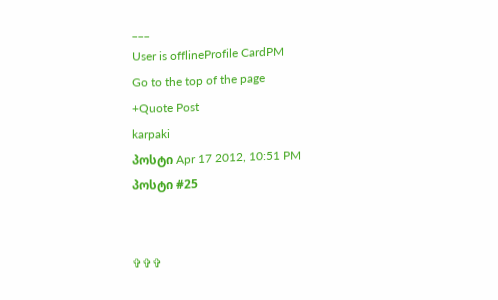___
User is offlineProfile CardPM
Go to the top of the page
+Quote Post
karpaki
პოსტი Apr 17 2012, 10:51 PM
პოსტი #25


✞✞✞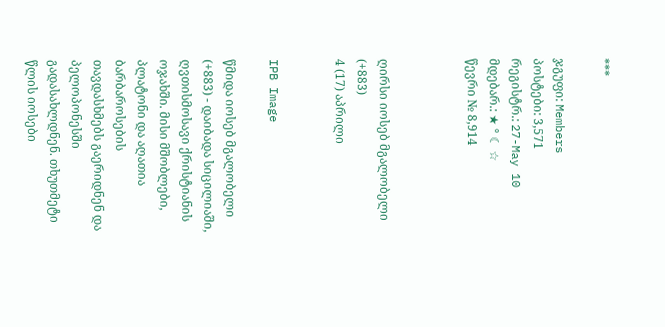***

ჯგუფი: Members
პოსტები: 3,571
რეგისტრ.: 27-May 10
მდებარ.: ★ ° ☾ ☆
წევრი № 8,914



ღირსი იოსებ მგალობელი (+883)
4 (17) აპრილი


IPB Image

წმიდა იოსებ მგალობელი (+883) - დაიბადა სიცილიაში, ღვთისმოსავი ქრისტიანის ოჯახში. მისი მშობლები, პლატონი და აღათია ბარბაროსების თავდასხმებს გაერიდნენ და პელოპონესში გადასახლდნენ. თხუთმეტი წლის იოსები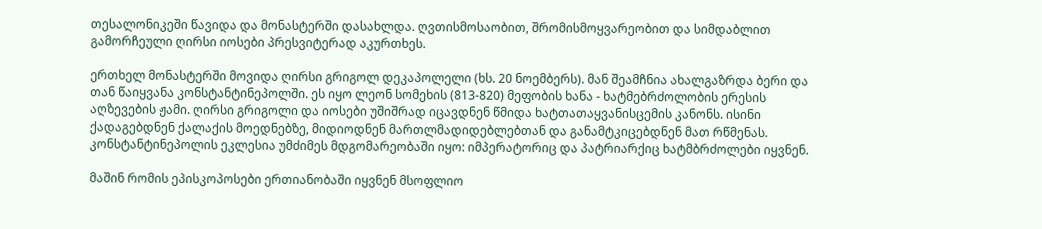თესალონიკეში წავიდა და მონასტერში დასახლდა. ღვთისმოსაობით, შრომისმოყვარეობით და სიმდაბლით გამორჩეული ღირსი იოსები პრესვიტერად აკურთხეს.

ერთხელ მონასტერში მოვიდა ღირსი გრიგოლ დეკაპოლელი (ხს. 20 ნოემბერს). მან შეამჩნია ახალგაზრდა ბერი და თან წაიყვანა კონსტანტინეპოლში. ეს იყო ლეონ სომეხის (813-820) მეფობის ხანა - ხატმებრძოლობის ერესის აღზევების ჟამი. ღირსი გრიგოლი და იოსები უშიშრად იცავდნენ წმიდა ხატთათაყვანისცემის კანონს. ისინი ქადაგებდნენ ქალაქის მოედნებზე, მიდიოდნენ მართლმადიდებლებთან და განამტკიცებდნენ მათ რწმენას. კონსტანტინეპოლის ეკლესია უმძიმეს მდგომარეობაში იყო: იმპერატორიც და პატრიარქიც ხატმბრძოლები იყვნენ.

მაშინ რომის ეპისკოპოსები ერთიანობაში იყვნენ მსოფლიო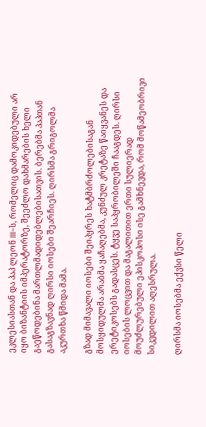ეკლესიასთან და პაპ ლეონ III-ს, რომელიც დამოკიდებული არ იყო ბიზანტიის იმპერატორზე, შეეძლო დახმარების ხელი გაეწოდებინა მართლმადიდებლებისათვის. ბერებმა პაპთან გასაგზავნად ღირსი იოსები შეარჩიეს. ღირსმა გრიგოლმა აკურთხა წმიდა მამა.

გზად მიმავალი იოსები შეიპყრეს ხატმბრძოლებისაგან მოსყიდულმა არაბმა ყაჩაღებმა, კუნძულ კრეტაზე წაიყვანეს და ერეტიკოსებს გადასცეს. ტყვე საპყრობილეში ჩააგდეს. ღირსი იოსების ლოცვით და მაგალითით ერთი სულიერად მოუძლურებული ეპისკოპოსი ისე გამხნევდა, რომ მოწამეობრივი სიკვდილით აღესრულა.

ღირსმა იოსებმა ექვსი წელი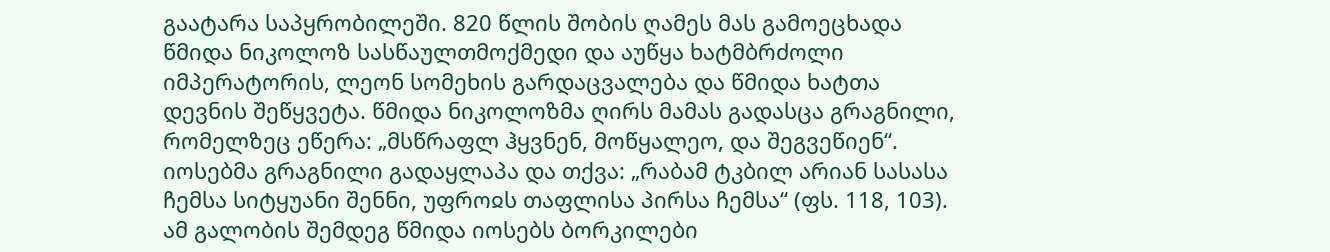გაატარა საპყრობილეში. 820 წლის შობის ღამეს მას გამოეცხადა წმიდა ნიკოლოზ სასწაულთმოქმედი და აუწყა ხატმბრძოლი იმპერატორის, ლეონ სომეხის გარდაცვალება და წმიდა ხატთა დევნის შეწყვეტა. წმიდა ნიკოლოზმა ღირს მამას გადასცა გრაგნილი, რომელზეც ეწერა: „მსწრაფლ ჰყვნენ, მოწყალეო, და შეგვეწიენ“. იოსებმა გრაგნილი გადაყლაპა და თქვა: „რაბამ ტკბილ არიან სასასა ჩემსა სიტყუანი შენნი, უფროჲს თაფლისა პირსა ჩემსა“ (ფს. 118, 103). ამ გალობის შემდეგ წმიდა იოსებს ბორკილები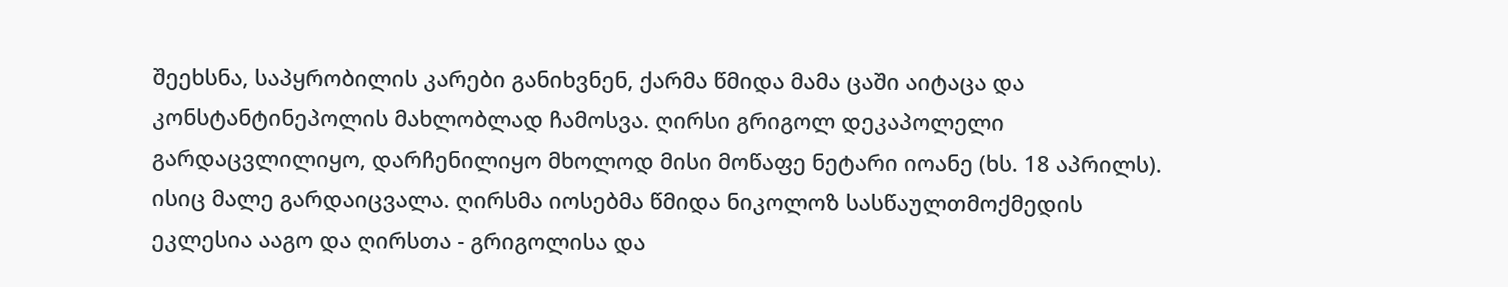შეეხსნა, საპყრობილის კარები განიხვნენ, ქარმა წმიდა მამა ცაში აიტაცა და კონსტანტინეპოლის მახლობლად ჩამოსვა. ღირსი გრიგოლ დეკაპოლელი გარდაცვლილიყო, დარჩენილიყო მხოლოდ მისი მოწაფე ნეტარი იოანე (ხს. 18 აპრილს). ისიც მალე გარდაიცვალა. ღირსმა იოსებმა წმიდა ნიკოლოზ სასწაულთმოქმედის ეკლესია ააგო და ღირსთა - გრიგოლისა და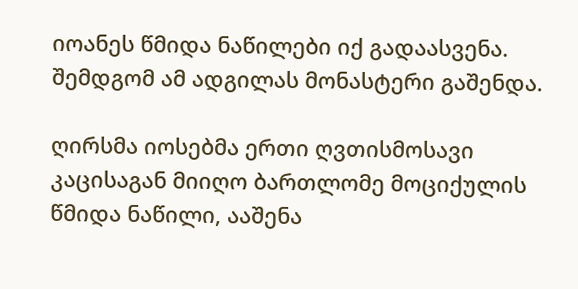იოანეს წმიდა ნაწილები იქ გადაასვენა. შემდგომ ამ ადგილას მონასტერი გაშენდა.

ღირსმა იოსებმა ერთი ღვთისმოსავი კაცისაგან მიიღო ბართლომე მოციქულის წმიდა ნაწილი, ააშენა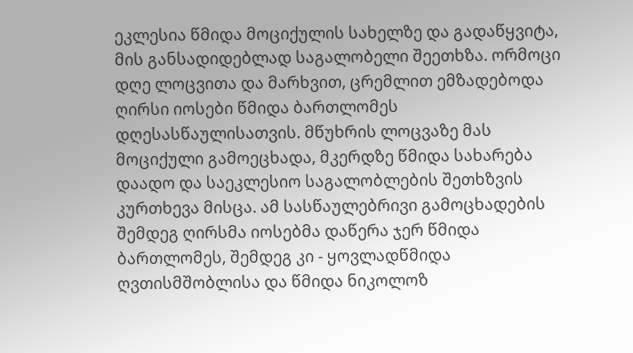ეკლესია წმიდა მოციქულის სახელზე და გადაწყვიტა, მის განსადიდებლად საგალობელი შეეთხზა. ორმოცი დღე ლოცვითა და მარხვით, ცრემლით ემზადებოდა ღირსი იოსები წმიდა ბართლომეს დღესასწაულისათვის. მწუხრის ლოცვაზე მას მოციქული გამოეცხადა, მკერდზე წმიდა სახარება დაადო და საეკლესიო საგალობლების შეთხზვის კურთხევა მისცა. ამ სასწაულებრივი გამოცხადების შემდეგ ღირსმა იოსებმა დაწერა ჯერ წმიდა ბართლომეს, შემდეგ კი - ყოვლადწმიდა ღვთისმშობლისა და წმიდა ნიკოლოზ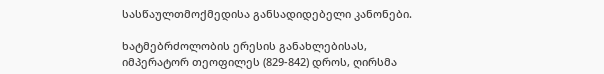სასწაულთმოქმედისა განსადიდებელი კანონები.

ხატმებრძოლობის ერესის განახლებისას, იმპერატორ თეოფილეს (829-842) დროს, ღირსმა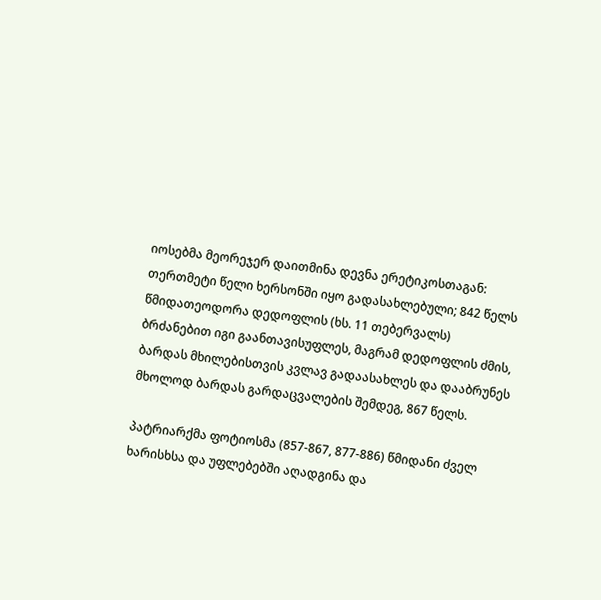იოსებმა მეორეჯერ დაითმინა დევნა ერეტიკოსთაგან: თერთმეტი წელი ხერსონში იყო გადასახლებული; 842 წელს წმიდათეოდორა დედოფლის (ხს. 11 თებერვალს) ბრძანებით იგი გაანთავისუფლეს, მაგრამ დედოფლის ძმის, ბარდას მხილებისთვის კვლავ გადაასახლეს და დააბრუნეს მხოლოდ ბარდას გარდაცვალების შემდეგ, 867 წელს.

პატრიარქმა ფოტიოსმა (857-867, 877-886) წმიდანი ძველ ხარისხსა და უფლებებში აღადგინა და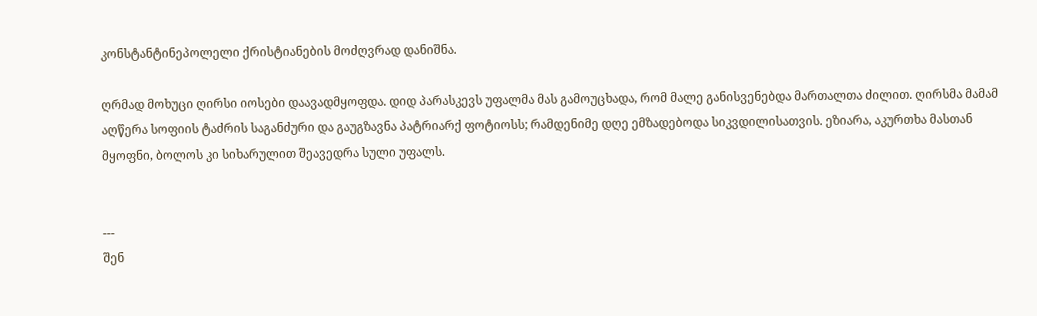კონსტანტინეპოლელი ქრისტიანების მოძღვრად დანიშნა.

ღრმად მოხუცი ღირსი იოსები დაავადმყოფდა. დიდ პარასკევს უფალმა მას გამოუცხადა, რომ მალე განისვენებდა მართალთა ძილით. ღირსმა მამამ აღწერა სოფიის ტაძრის საგანძური და გაუგზავნა პატრიარქ ფოტიოსს; რამდენიმე დღე ემზადებოდა სიკვდილისათვის. ეზიარა, აკურთხა მასთან მყოფნი, ბოლოს კი სიხარულით შეავედრა სული უფალს.


---
შენ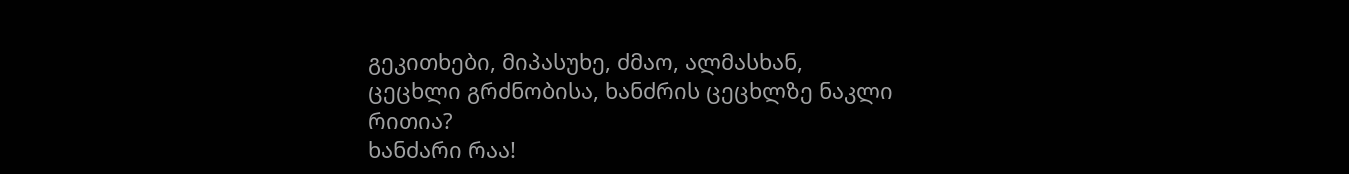გეკითხები, მიპასუხე, ძმაო, ალმასხან,
ცეცხლი გრძნობისა, ხანძრის ცეცხლზე ნაკლი რითია?
ხანძარი რაა!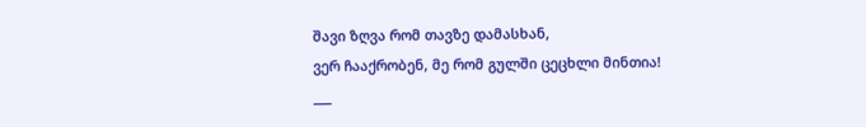შავი ზღვა რომ თავზე დამასხან,
ვერ ჩააქრობენ, მე რომ გულში ცეცხლი მინთია!
___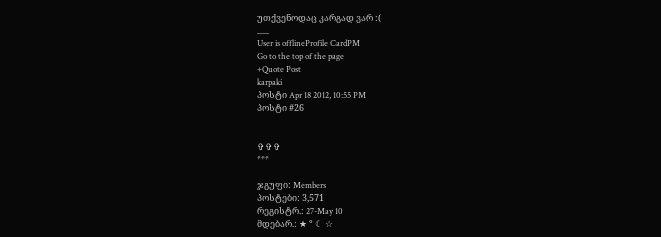უთქვენოდაც კარგად ვარ :(
___
User is offlineProfile CardPM
Go to the top of the page
+Quote Post
karpaki
პოსტი Apr 18 2012, 10:55 PM
პოსტი #26


✞✞✞
***

ჯგუფი: Members
პოსტები: 3,571
რეგისტრ.: 27-May 10
მდებარ.: ★ ° ☾ ☆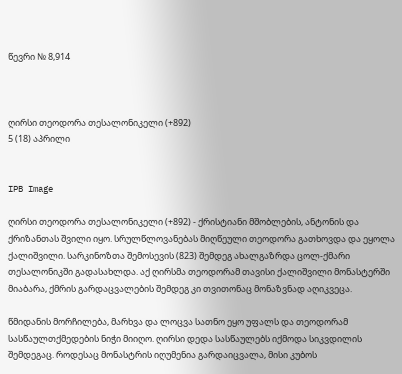წევრი № 8,914



ღირსი თეოდორა თესალონიკელი (+892)
5 (18) აპრილი


IPB Image

ღირსი თეოდორა თესალონიკელი (+892) - ქრისტიანი მშობლების, ანტონის და ქრიზანთას შვილი იყო. სრულწლოვანებას მიღწეული თეოდორა გათხოვდა და ეყოლა ქალიშვილი. სარკინოზთა შემოსევის (823) შემდეგ ახალგაზრდა ცოლ-ქმარი თესალონიკში გადასახლდა. აქ ღირსმა თეოდორამ თავისი ქალიშვილი მონასტერში მიაბარა, ქმრის გარდაცვალების შემდეგ კი თვითონაც მონაზვნად აღიკვეცა.

წმიდანის მორჩილება, მარხვა და ლოცვა სათნო ეყო უფალს და თეოდორამ სასწაულთქმედების ნიჭი მიიღო. ღირსი დედა სასწაულებს იქმოდა სიკვდილის შემდეგაც. როდესაც მონასტრის იღუმენია გარდაიცვალა, მისი კუბოს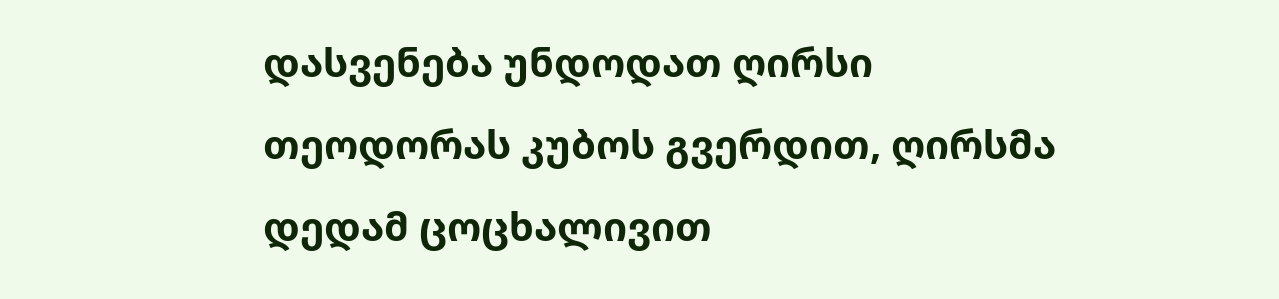დასვენება უნდოდათ ღირსი თეოდორას კუბოს გვერდით, ღირსმა დედამ ცოცხალივით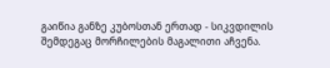გაიწია განზე კუბოსთან ერთად - სიკვდილის შემდეგაც მორჩილების მაგალითი აჩვენა.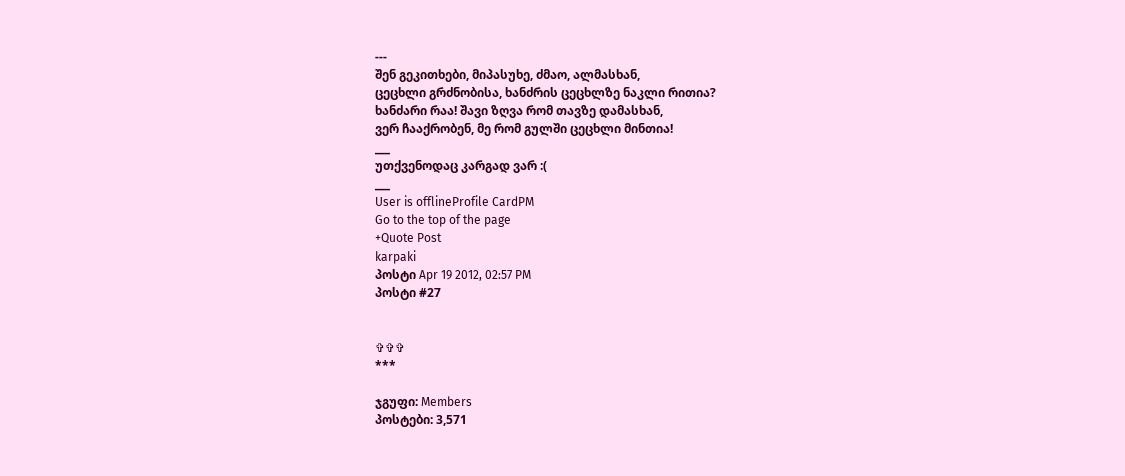---
შენ გეკითხები, მიპასუხე, ძმაო, ალმასხან,
ცეცხლი გრძნობისა, ხანძრის ცეცხლზე ნაკლი რითია?
ხანძარი რაა! შავი ზღვა რომ თავზე დამასხან,
ვერ ჩააქრობენ, მე რომ გულში ცეცხლი მინთია!
___
უთქვენოდაც კარგად ვარ :(
___
User is offlineProfile CardPM
Go to the top of the page
+Quote Post
karpaki
პოსტი Apr 19 2012, 02:57 PM
პოსტი #27


✞✞✞
***

ჯგუფი: Members
პოსტები: 3,571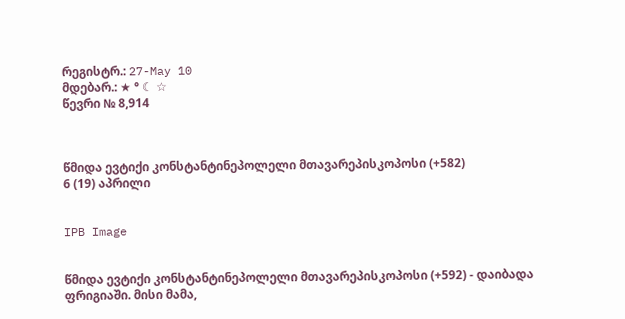რეგისტრ.: 27-May 10
მდებარ.: ★ ° ☾ ☆
წევრი № 8,914



წმიდა ევტიქი კონსტანტინეპოლელი მთავარეპისკოპოსი (+582)
6 (19) აპრილი


IPB Image


წმიდა ევტიქი კონსტანტინეპოლელი მთავარეპისკოპოსი (+592) - დაიბადა ფრიგიაში. მისი მამა,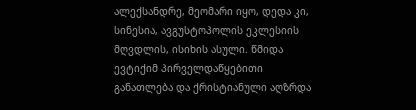ალექსანდრე, მეომარი იყო, დედა კი, სინესია, ავგუსტოპოლის ეკლესიის მღვდლის, ისიხის ასული. წმიდა ევტიქიმ პირველდაწყებითი განათლება და ქრისტიანული აღზრდა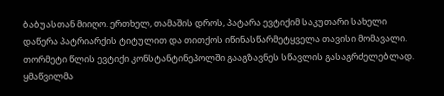ბაბუასთან მიიღო. ერთხელ, თამაშის დროს, პატარა ევტიქიმ საკუთარი სახელი დაწერა პატრიარქის ტიტულით და თითქოს იწინასწარმეტყველა თავისი მომავალი. თორმეტი წლის ევტიქი კონსტანტინეპოლში გააგზავნეს სწავლის გასაგრძელებლად. ყმაწვილმა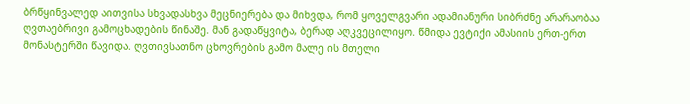ბრწყინვალედ აითვისა სხვადასხვა მეცნიერება და მიხვდა, რომ ყოველგვარი ადამიანური სიბრძნე არარაობაა ღვთაებრივი გამოცხადების წინაშე. მან გადაწყვიტა, ბერად აღკვეცილიყო. წმიდა ევტიქი ამასიის ერთ-ერთ მონასტერში წავიდა. ღვთივსათნო ცხოვრების გამო მალე ის მთელი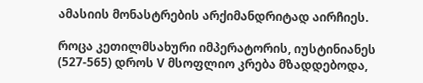ამასიის მონასტრების არქიმანდრიტად აირჩიეს.

როცა კეთილმსახური იმპერატორის, იუსტინიანეს (527-565) დროს V მსოფლიო კრება მზადდებოდა,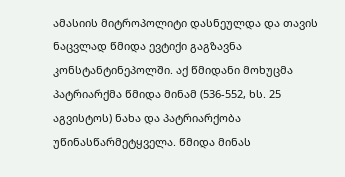ამასიის მიტროპოლიტი დასნეულდა და თავის ნაცვლად წმიდა ევტიქი გაგზავნა კონსტანტინეპოლში. აქ წმიდანი მოხუცმა პატრიარქმა წმიდა მინამ (536-552, ხს. 25 აგვისტოს) ნახა და პატრიარქობა უწინასწარმეტყველა. წმიდა მინას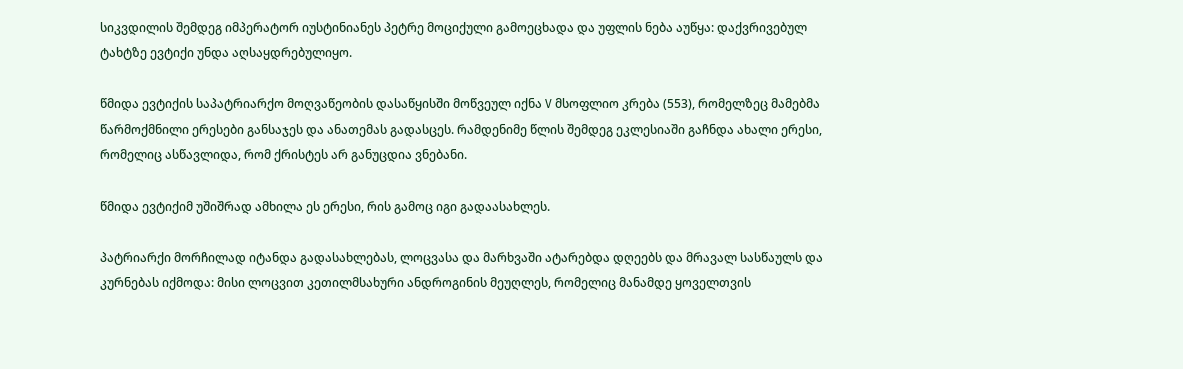სიკვდილის შემდეგ იმპერატორ იუსტინიანეს პეტრე მოციქული გამოეცხადა და უფლის ნება აუწყა: დაქვრივებულ ტახტზე ევტიქი უნდა აღსაყდრებულიყო.

წმიდა ევტიქის საპატრიარქო მოღვაწეობის დასაწყისში მოწვეულ იქნა V მსოფლიო კრება (553), რომელზეც მამებმა წარმოქმნილი ერესები განსაჯეს და ანათემას გადასცეს. რამდენიმე წლის შემდეგ ეკლესიაში გაჩნდა ახალი ერესი, რომელიც ასწავლიდა, რომ ქრისტეს არ განუცდია ვნებანი.

წმიდა ევტიქიმ უშიშრად ამხილა ეს ერესი, რის გამოც იგი გადაასახლეს.

პატრიარქი მორჩილად იტანდა გადასახლებას, ლოცვასა და მარხვაში ატარებდა დღეებს და მრავალ სასწაულს და კურნებას იქმოდა: მისი ლოცვით კეთილმსახური ანდროგინის მეუღლეს, რომელიც მანამდე ყოველთვის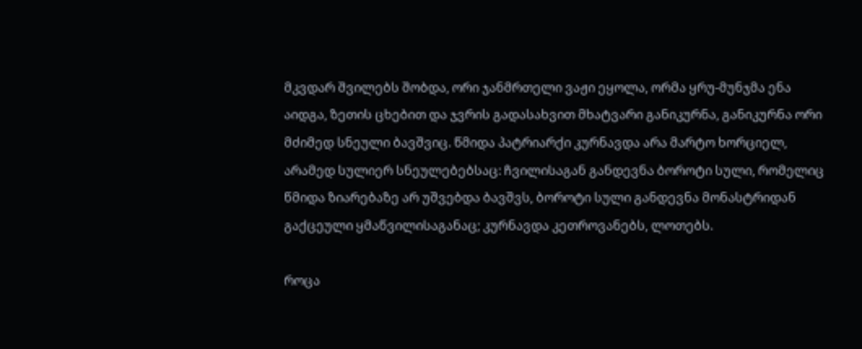მკვდარ შვილებს შობდა, ორი ჯანმრთელი ვაჟი ეყოლა, ორმა ყრუ-მუნჯმა ენა აიდგა, ზეთის ცხებით და ჯვრის გადასახვით მხატვარი განიკურნა, განიკურნა ორი მძიმედ სნეული ბავშვიც. წმიდა პატრიარქი კურნავდა არა მარტო ხორციელ, არამედ სულიერ სნეულებებსაც: ჩვილისაგან განდევნა ბოროტი სული, რომელიც წმიდა ზიარებაზე არ უშვებდა ბავშვს, ბოროტი სული განდევნა მონასტრიდან გაქცეული ყმაწვილისაგანაც; კურნავდა კეთროვანებს, ლოთებს.

როცა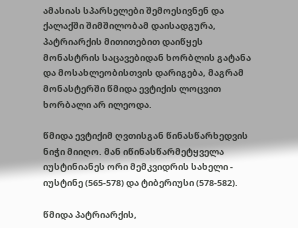ამასიას სპარსელები შემოესივნენ და ქალაქში შიმშილობამ დაისადგურა, პატრიარქის მითითებით დაიწყეს მონასტრის საცავებიდან ხორბლის გატანა და მოსახლეობისთვის დარიგება, მაგრამ მონასტერში წმიდა ევტიქის ლოცვით ხორბალი არ ილეოდა.

წმიდა ევტიქიმ ღვთისგან წინასწარხედვის ნიჭი მიიღო. მან იწინასწარმეტყველა იუსტინიანეს ორი მემკვიდრის სახელი - იუსტინე (565-578) და ტიბერიუსი (578-582).

წმიდა პატრიარქის,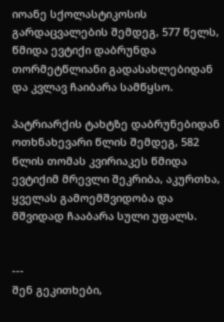იოანე სქოლასტიკოსის გარდაცვალების შემდეგ, 577 წელს, წმიდა ევტიქი დაბრუნდა თორმეტწლიანი გადასახლებიდან და კვლავ ჩაიბარა სამწყსო.

პატრიარქის ტახტზე დაბრუნებიდან ოთხნახევარი წლის შემდეგ, 582 წლის თომას კვირიაკეს წმიდა ევტიქიმ მრევლი შეკრიბა, აკურთხა, ყველას გამოემშვიდობა და მშვიდად ჩააბარა სული უფალს.


---
შენ გეკითხები,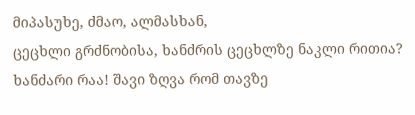მიპასუხე, ძმაო, ალმასხან,
ცეცხლი გრძნობისა, ხანძრის ცეცხლზე ნაკლი რითია?
ხანძარი რაა! შავი ზღვა რომ თავზე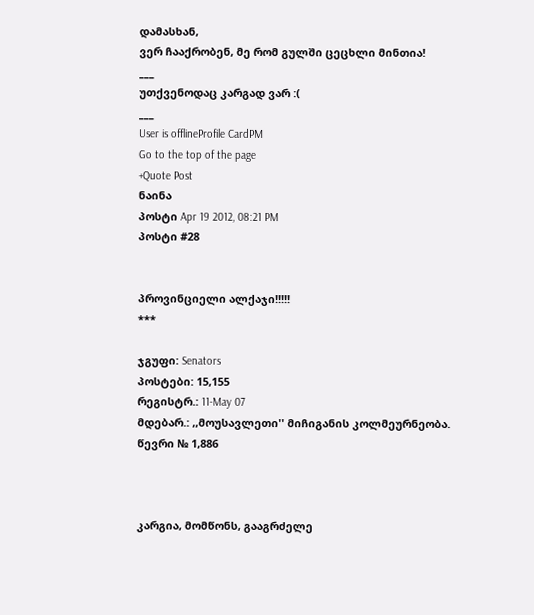დამასხან,
ვერ ჩააქრობენ, მე რომ გულში ცეცხლი მინთია!
___
უთქვენოდაც კარგად ვარ :(
___
User is offlineProfile CardPM
Go to the top of the page
+Quote Post
ნაინა
პოსტი Apr 19 2012, 08:21 PM
პოსტი #28


პროვინციელი ალქაჯი!!!!!
***

ჯგუფი: Senators
პოსტები: 15,155
რეგისტრ.: 11-May 07
მდებარ.: ,,მოუსავლეთი'' მიჩიგანის კოლმეურნეობა.
წევრი № 1,886



კარგია, მომწონს, გააგრძელე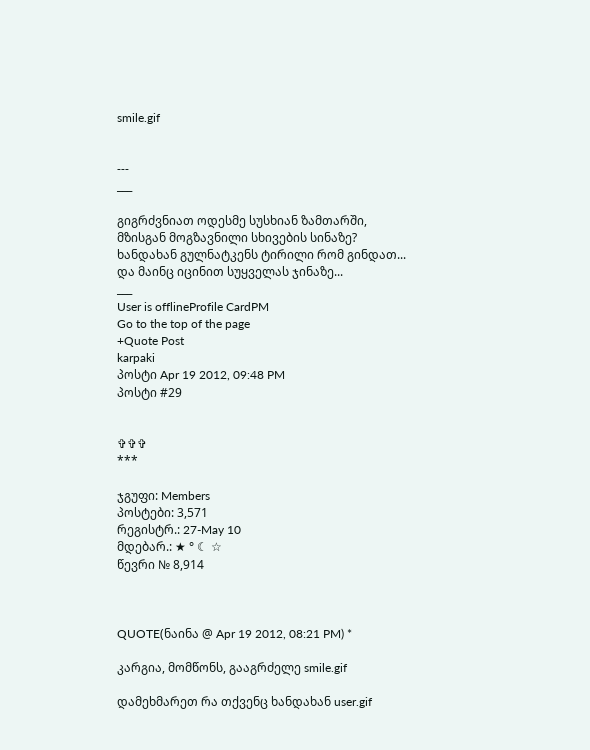smile.gif


---
___

გიგრძვნიათ ოდესმე სუსხიან ზამთარში,
მზისგან მოგზავნილი სხივების სინაზე?
ხანდახან გულნატკენს ტირილი რომ გინდათ...
და მაინც იცინით სუყველას ჯინაზე...
___
User is offlineProfile CardPM
Go to the top of the page
+Quote Post
karpaki
პოსტი Apr 19 2012, 09:48 PM
პოსტი #29


✞✞✞
***

ჯგუფი: Members
პოსტები: 3,571
რეგისტრ.: 27-May 10
მდებარ.: ★ ° ☾ ☆
წევრი № 8,914



QUOTE(ნაინა @ Apr 19 2012, 08:21 PM) *

კარგია, მომწონს, გააგრძელე smile.gif

დამეხმარეთ რა თქვენც ხანდახან user.gif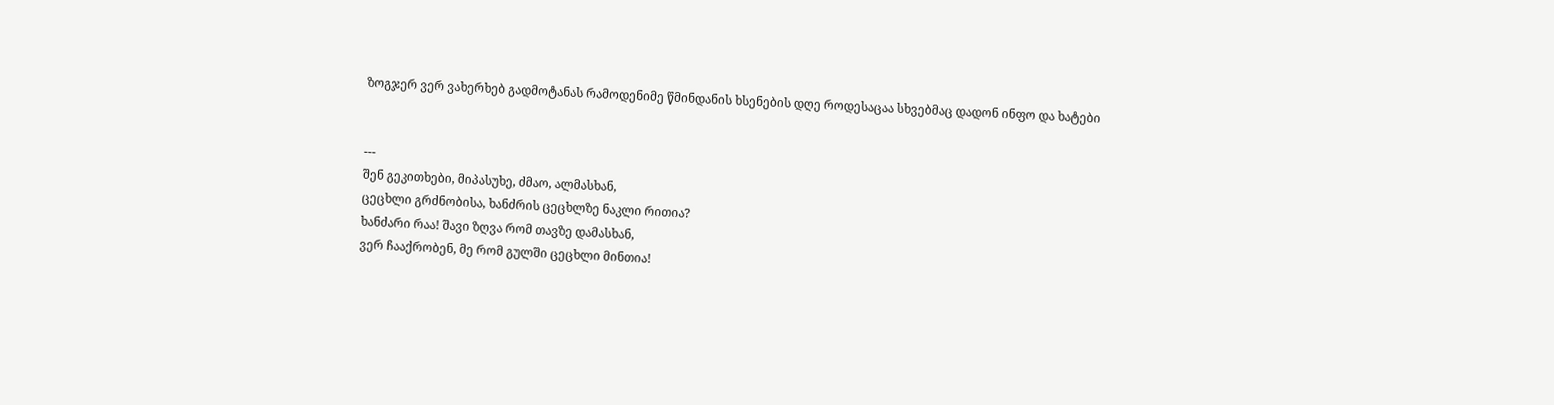ზოგჯერ ვერ ვახერხებ გადმოტანას რამოდენიმე წმინდანის ხსენების დღე როდესაცაა სხვებმაც დადონ ინფო და ხატები


---
შენ გეკითხები, მიპასუხე, ძმაო, ალმასხან,
ცეცხლი გრძნობისა, ხანძრის ცეცხლზე ნაკლი რითია?
ხანძარი რაა! შავი ზღვა რომ თავზე დამასხან,
ვერ ჩააქრობენ, მე რომ გულში ცეცხლი მინთია!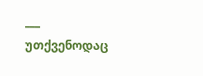___
უთქვენოდაც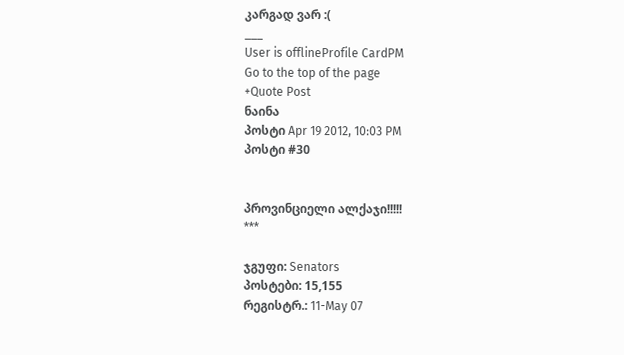კარგად ვარ :(
___
User is offlineProfile CardPM
Go to the top of the page
+Quote Post
ნაინა
პოსტი Apr 19 2012, 10:03 PM
პოსტი #30


პროვინციელი ალქაჯი!!!!!
***

ჯგუფი: Senators
პოსტები: 15,155
რეგისტრ.: 11-May 07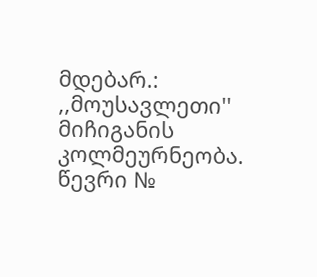მდებარ.: ,,მოუსავლეთი'' მიჩიგანის კოლმეურნეობა.
წევრი №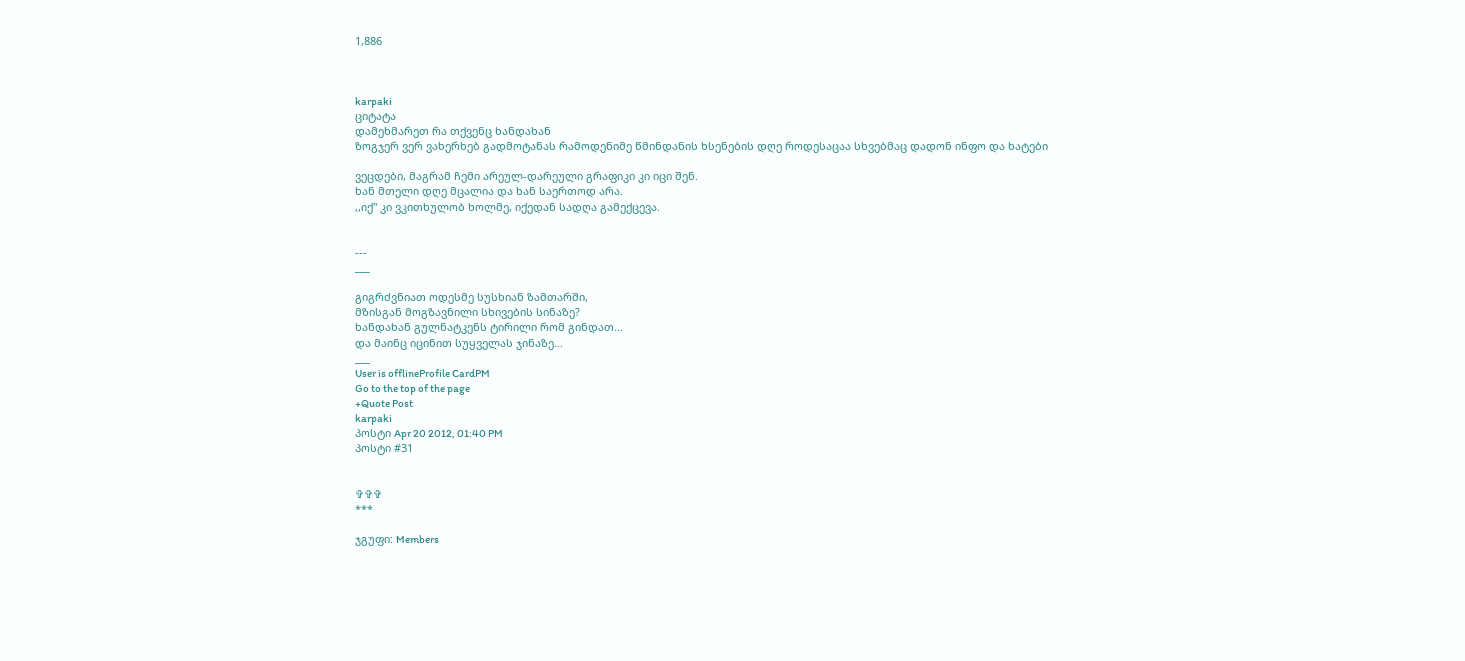1,886



karpaki
ციტატა
დამეხმარეთ რა თქვენც ხანდახან
ზოგჯერ ვერ ვახერხებ გადმოტანას რამოდენიმე წმინდანის ხსენების დღე როდესაცაა სხვებმაც დადონ ინფო და ხატები

ვეცდები, მაგრამ ჩემი არეულ-დარეული გრაფიკი კი იცი შენ.
ხან მთელი დღე მცალია და ხან საერთოდ არა.
,,იქ'' კი ვკითხულობ ხოლმე, იქედან სადღა გამექცევა.


---
___

გიგრძვნიათ ოდესმე სუსხიან ზამთარში,
მზისგან მოგზავნილი სხივების სინაზე?
ხანდახან გულნატკენს ტირილი რომ გინდათ...
და მაინც იცინით სუყველას ჯინაზე...
___
User is offlineProfile CardPM
Go to the top of the page
+Quote Post
karpaki
პოსტი Apr 20 2012, 01:40 PM
პოსტი #31


✞✞✞
***

ჯგუფი: Members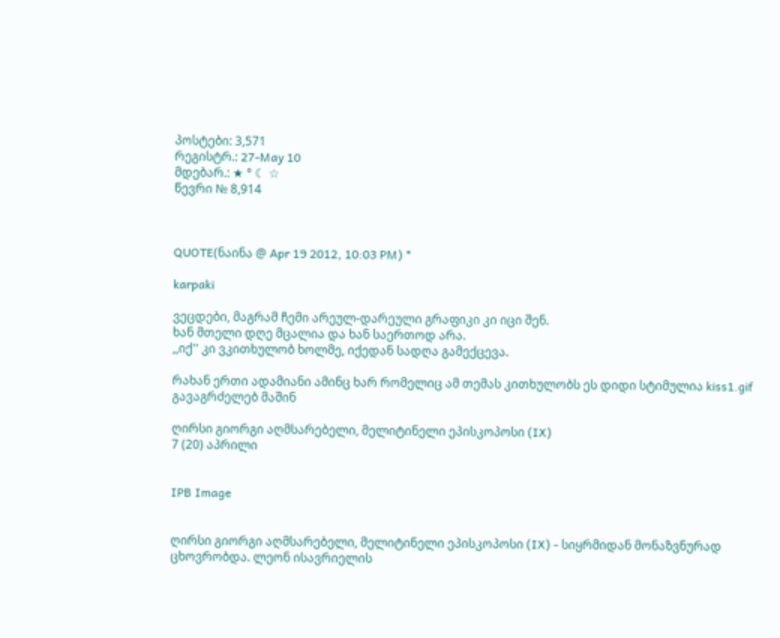პოსტები: 3,571
რეგისტრ.: 27-May 10
მდებარ.: ★ ° ☾ ☆
წევრი № 8,914



QUOTE(ნაინა @ Apr 19 2012, 10:03 PM) *

karpaki

ვეცდები, მაგრამ ჩემი არეულ-დარეული გრაფიკი კი იცი შენ.
ხან მთელი დღე მცალია და ხან საერთოდ არა.
,,იქ'' კი ვკითხულობ ხოლმე, იქედან სადღა გამექცევა.

რახან ერთი ადამიანი ამინც ხარ რომელიც ამ თემას კითხულობს ეს დიდი სტიმულია kiss1.gif
გავაგრძელებ მაშინ

ღირსი გიორგი აღმსარებელი, მელიტინელი ეპისკოპოსი (IX)
7 (20) აპრილი


IPB Image


ღირსი გიორგი აღმსარებელი, მელიტინელი ეპისკოპოსი (IX) - სიყრმიდან მონაზვნურად ცხოვრობდა. ლეონ ისავრიელის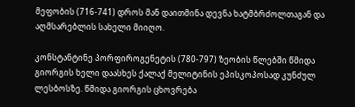მეფობის (716-741) დროს მან დაითმინა დევნა ხატმბრძოლთაგან და აღმსარებლის სახელი მიიღო.

კონსტანტინე პორფიროგენეტის (780-797) ზეობის წლებში წმიდა გიორგის ხელი დაასხეს ქალაქ მელიტინის ეპისკოპოსად კუნძულ ლესბოსზე. წმიდა გიორგის ცხოვრება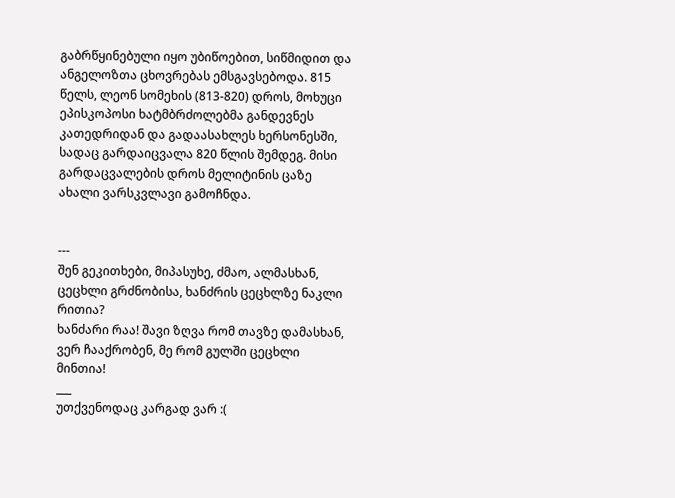გაბრწყინებული იყო უბიწოებით, სიწმიდით და ანგელოზთა ცხოვრებას ემსგავსებოდა. 815 წელს, ლეონ სომეხის (813-820) დროს, მოხუცი ეპისკოპოსი ხატმბრძოლებმა განდევნეს კათედრიდან და გადაასახლეს ხერსონესში, სადაც გარდაიცვალა 820 წლის შემდეგ. მისი გარდაცვალების დროს მელიტინის ცაზე ახალი ვარსკვლავი გამოჩნდა.


---
შენ გეკითხები, მიპასუხე, ძმაო, ალმასხან,
ცეცხლი გრძნობისა, ხანძრის ცეცხლზე ნაკლი რითია?
ხანძარი რაა! შავი ზღვა რომ თავზე დამასხან,
ვერ ჩააქრობენ, მე რომ გულში ცეცხლი მინთია!
___
უთქვენოდაც კარგად ვარ :(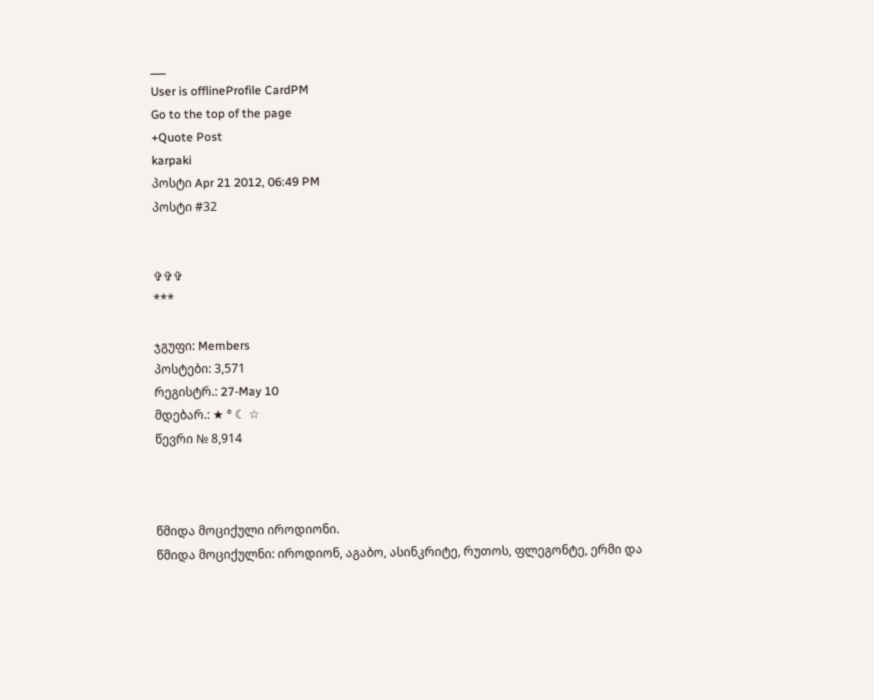___
User is offlineProfile CardPM
Go to the top of the page
+Quote Post
karpaki
პოსტი Apr 21 2012, 06:49 PM
პოსტი #32


✞✞✞
***

ჯგუფი: Members
პოსტები: 3,571
რეგისტრ.: 27-May 10
მდებარ.: ★ ° ☾ ☆
წევრი № 8,914



წმიდა მოციქული იროდიონი.
წმიდა მოციქულნი: იროდიონ, აგაბო, ასინკრიტე, რუთოს, ფლეგონტე, ერმი და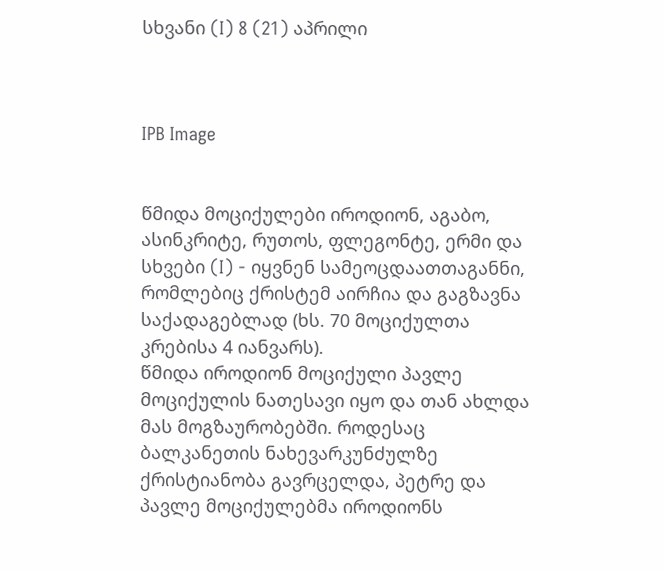სხვანი (I) 8 (21) აპრილი



IPB Image


წმიდა მოციქულები იროდიონ, აგაბო, ასინკრიტე, რუთოს, ფლეგონტე, ერმი და სხვები (I) - იყვნენ სამეოცდაათთაგანნი, რომლებიც ქრისტემ აირჩია და გაგზავნა საქადაგებლად (ხს. 70 მოციქულთა კრებისა 4 იანვარს).
წმიდა იროდიონ მოციქული პავლე მოციქულის ნათესავი იყო და თან ახლდა მას მოგზაურობებში. როდესაც ბალკანეთის ნახევარკუნძულზე ქრისტიანობა გავრცელდა, პეტრე და პავლე მოციქულებმა იროდიონს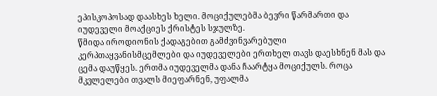ეპისკოპოსად დაასხეს ხელი. მოციქულებმა ბევრი წარმართი და იუდეველი მოაქციეს ქრისტეს სჯულზე.
წმიდა იროდიონის ქადაგებით გამძვინვარებული კერპთაყვანისმცემლები და იუდეველები ერთხელ თავს დაესხნენ მას და ცემა დაუწყეს. ერთმა იუდეველმა დანა ჩაარტყა მოციქულს. როცა მკვლელები თვალს მიეფარნენ, უფალმა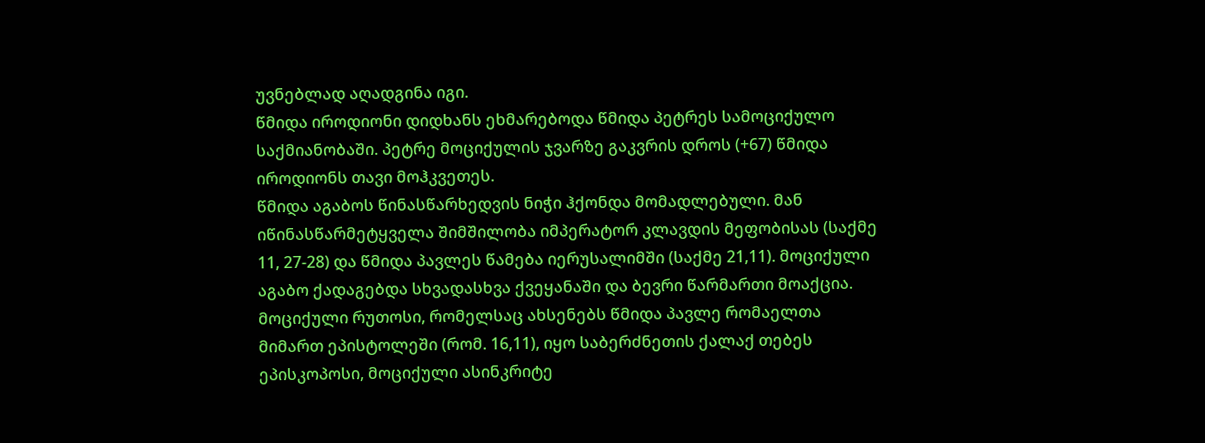უვნებლად აღადგინა იგი.
წმიდა იროდიონი დიდხანს ეხმარებოდა წმიდა პეტრეს სამოციქულო საქმიანობაში. პეტრე მოციქულის ჯვარზე გაკვრის დროს (+67) წმიდა იროდიონს თავი მოჰკვეთეს.
წმიდა აგაბოს წინასწარხედვის ნიჭი ჰქონდა მომადლებული. მან იწინასწარმეტყველა შიმშილობა იმპერატორ კლავდის მეფობისას (საქმე 11, 27-28) და წმიდა პავლეს წამება იერუსალიმში (საქმე 21,11). მოციქული აგაბო ქადაგებდა სხვადასხვა ქვეყანაში და ბევრი წარმართი მოაქცია.
მოციქული რუთოსი, რომელსაც ახსენებს წმიდა პავლე რომაელთა მიმართ ეპისტოლეში (რომ. 16,11), იყო საბერძნეთის ქალაქ თებეს ეპისკოპოსი, მოციქული ასინკრიტე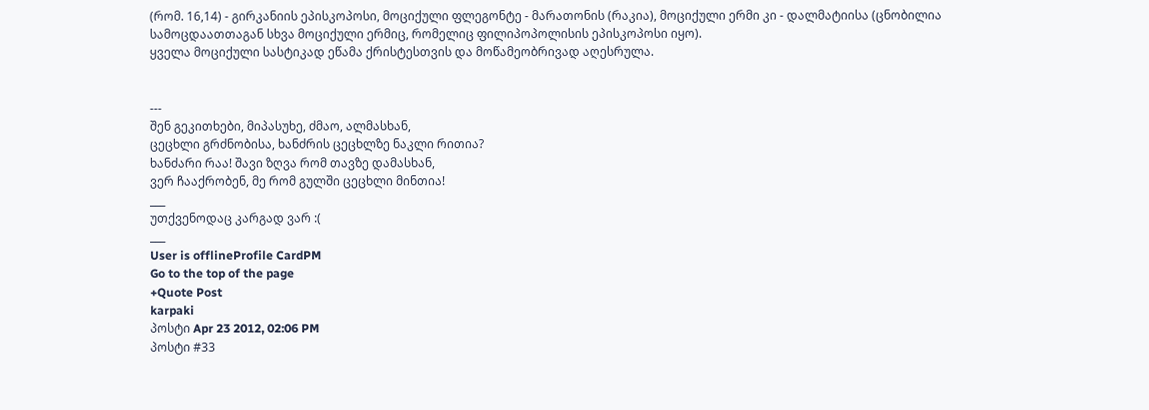(რომ. 16,14) - გირკანიის ეპისკოპოსი, მოციქული ფლეგონტე - მარათონის (რაკია), მოციქული ერმი კი - დალმატიისა (ცნობილია სამოცდაათთაგან სხვა მოციქული ერმიც, რომელიც ფილიპოპოლისის ეპისკოპოსი იყო).
ყველა მოციქული სასტიკად ეწამა ქრისტესთვის და მოწამეობრივად აღესრულა.


---
შენ გეკითხები, მიპასუხე, ძმაო, ალმასხან,
ცეცხლი გრძნობისა, ხანძრის ცეცხლზე ნაკლი რითია?
ხანძარი რაა! შავი ზღვა რომ თავზე დამასხან,
ვერ ჩააქრობენ, მე რომ გულში ცეცხლი მინთია!
___
უთქვენოდაც კარგად ვარ :(
___
User is offlineProfile CardPM
Go to the top of the page
+Quote Post
karpaki
პოსტი Apr 23 2012, 02:06 PM
პოსტი #33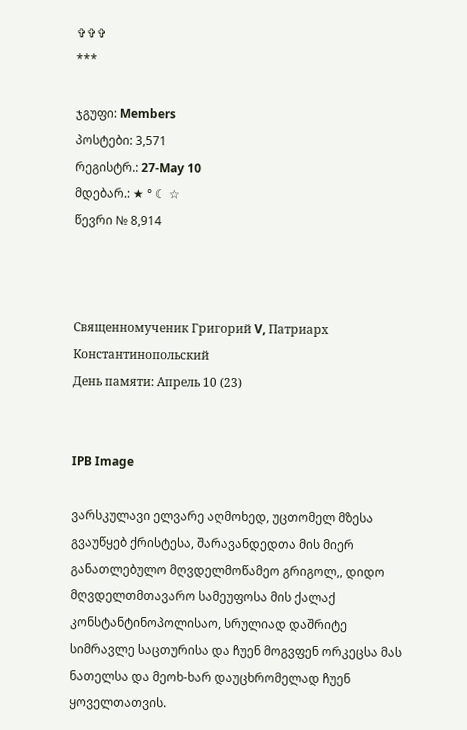✞✞✞
***

ჯგუფი: Members
პოსტები: 3,571
რეგისტრ.: 27-May 10
მდებარ.: ★ ° ☾ ☆
წევრი № 8,914



Священномученик Григорий V, Патриарх Константинопольский
День памяти: Апрель 10 (23)


IPB Image

ვარსკულავი ელვარე აღმოხედ, უცთომელ მზესა გვაუწყებ ქრისტესა, შარავანდედთა მის მიერ განათლებულო მღვდელმოწამეო გრიგოლ,, დიდო მღვდელთმთავარო სამეუფოსა მის ქალაქ კონსტანტინოპოლისაო, სრულიად დაშრიტე სიმრავლე საცთურისა და ჩუენ მოგვფენ ორკეცსა მას ნათელსა და მეოხ-ხარ დაუცხრომელად ჩუენ ყოველთათვის.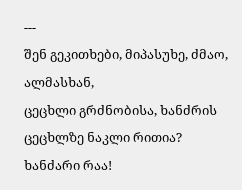---
შენ გეკითხები, მიპასუხე, ძმაო, ალმასხან,
ცეცხლი გრძნობისა, ხანძრის ცეცხლზე ნაკლი რითია?
ხანძარი რაა!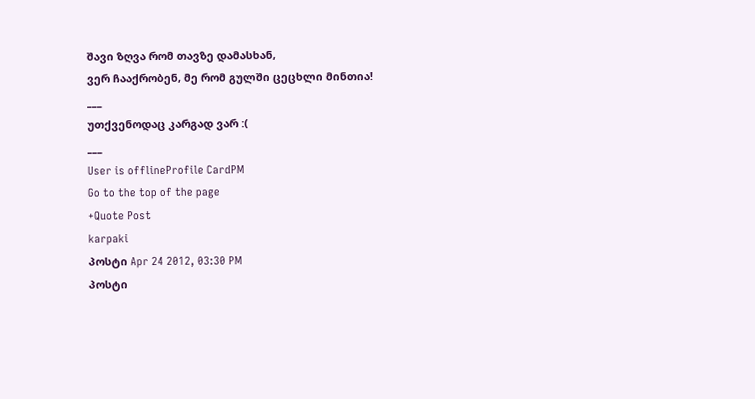შავი ზღვა რომ თავზე დამასხან,
ვერ ჩააქრობენ, მე რომ გულში ცეცხლი მინთია!
___
უთქვენოდაც კარგად ვარ :(
___
User is offlineProfile CardPM
Go to the top of the page
+Quote Post
karpaki
პოსტი Apr 24 2012, 03:30 PM
პოსტი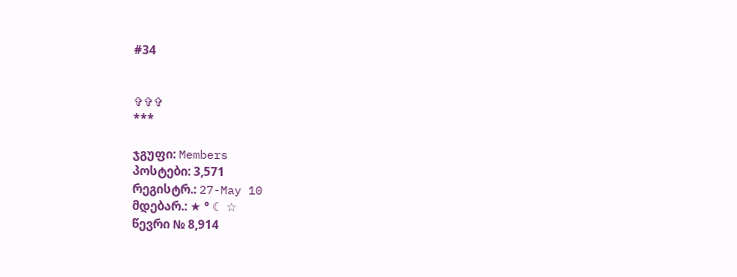#34


✞✞✞
***

ჯგუფი: Members
პოსტები: 3,571
რეგისტრ.: 27-May 10
მდებარ.: ★ ° ☾ ☆
წევრი № 8,914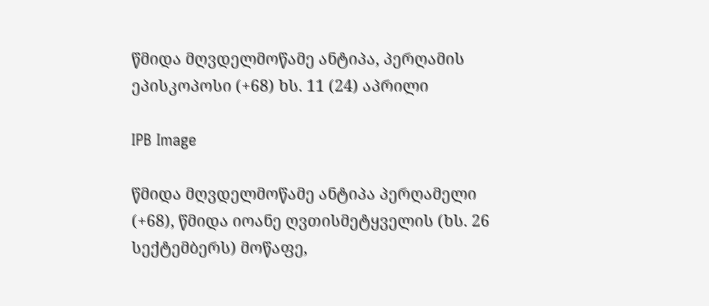წმიდა მღვდელმოწამე ანტიპა, პერღამის ეპისკოპოსი (+68) ხს. 11 (24) აპრილი

IPB Image

წმიდა მღვდელმოწამე ანტიპა პერღამელი (+68), წმიდა იოანე ღვთისმეტყველის (ხს. 26 სექტემბერს) მოწაფე,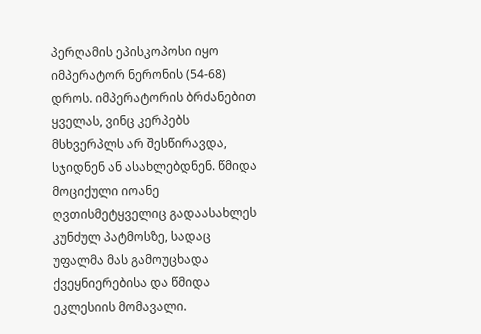პერღამის ეპისკოპოსი იყო იმპერატორ ნერონის (54-68) დროს. იმპერატორის ბრძანებით ყველას, ვინც კერპებს მსხვერპლს არ შესწირავდა, სჯიდნენ ან ასახლებდნენ. წმიდა მოციქული იოანე ღვთისმეტყველიც გადაასახლეს კუნძულ პატმოსზე, სადაც უფალმა მას გამოუცხადა ქვეყნიერებისა და წმიდა ეკლესიის მომავალი.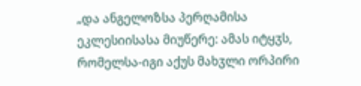„და ანგელოზსა პერღამისა ეკლესიისასა მიუწერე: ამას იტყჳს, რომელსა-იგი აქუს მახჳლი ორპირი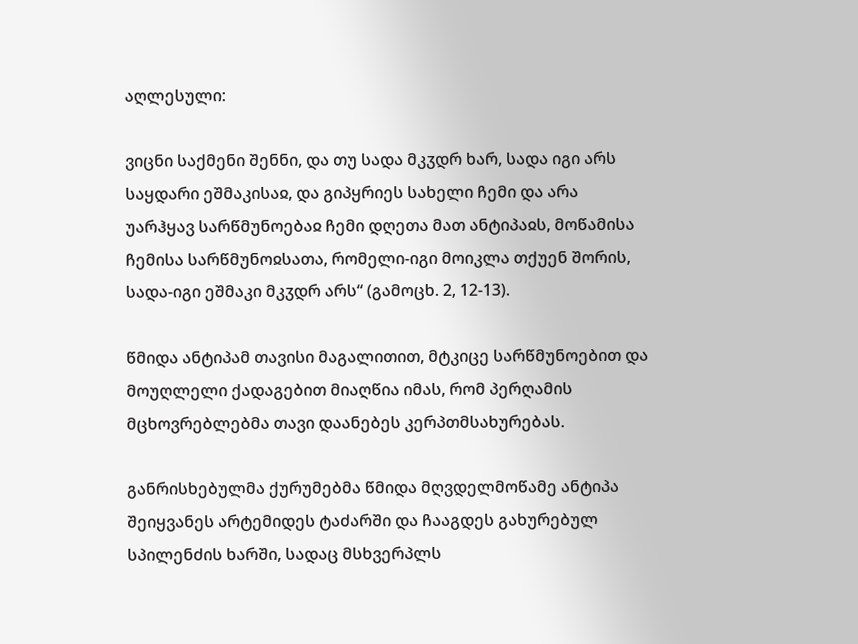აღლესული:

ვიცნი საქმენი შენნი, და თუ სადა მკჳდრ ხარ, სადა იგი არს საყდარი ეშმაკისაჲ, და გიპყრიეს სახელი ჩემი და არა უარჰყავ სარწმუნოებაჲ ჩემი დღეთა მათ ანტიპაჲს, მოწამისა ჩემისა სარწმუნოჲსათა, რომელი-იგი მოიკლა თქუენ შორის, სადა-იგი ეშმაკი მკჳდრ არს“ (გამოცხ. 2, 12-13).

წმიდა ანტიპამ თავისი მაგალითით, მტკიცე სარწმუნოებით და მოუღლელი ქადაგებით მიაღწია იმას, რომ პერღამის მცხოვრებლებმა თავი დაანებეს კერპთმსახურებას.

განრისხებულმა ქურუმებმა წმიდა მღვდელმოწამე ანტიპა შეიყვანეს არტემიდეს ტაძარში და ჩააგდეს გახურებულ სპილენძის ხარში, სადაც მსხვერპლს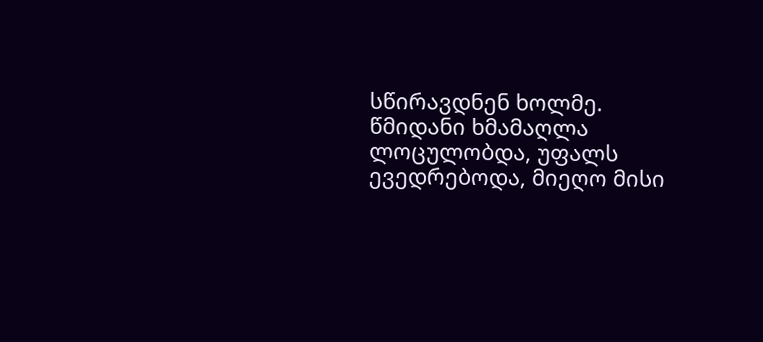სწირავდნენ ხოლმე. წმიდანი ხმამაღლა ლოცულობდა, უფალს ევედრებოდა, მიეღო მისი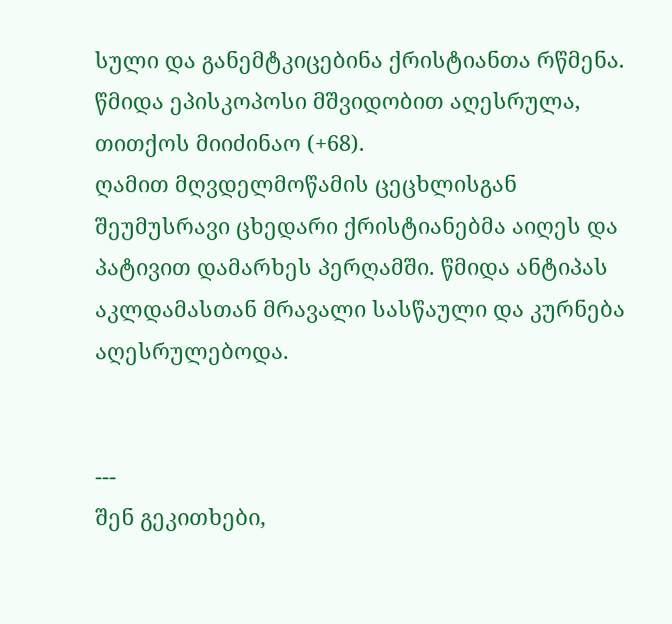სული და განემტკიცებინა ქრისტიანთა რწმენა. წმიდა ეპისკოპოსი მშვიდობით აღესრულა, თითქოს მიიძინაო (+68).
ღამით მღვდელმოწამის ცეცხლისგან შეუმუსრავი ცხედარი ქრისტიანებმა აიღეს და პატივით დამარხეს პერღამში. წმიდა ანტიპას აკლდამასთან მრავალი სასწაული და კურნება აღესრულებოდა.


---
შენ გეკითხები,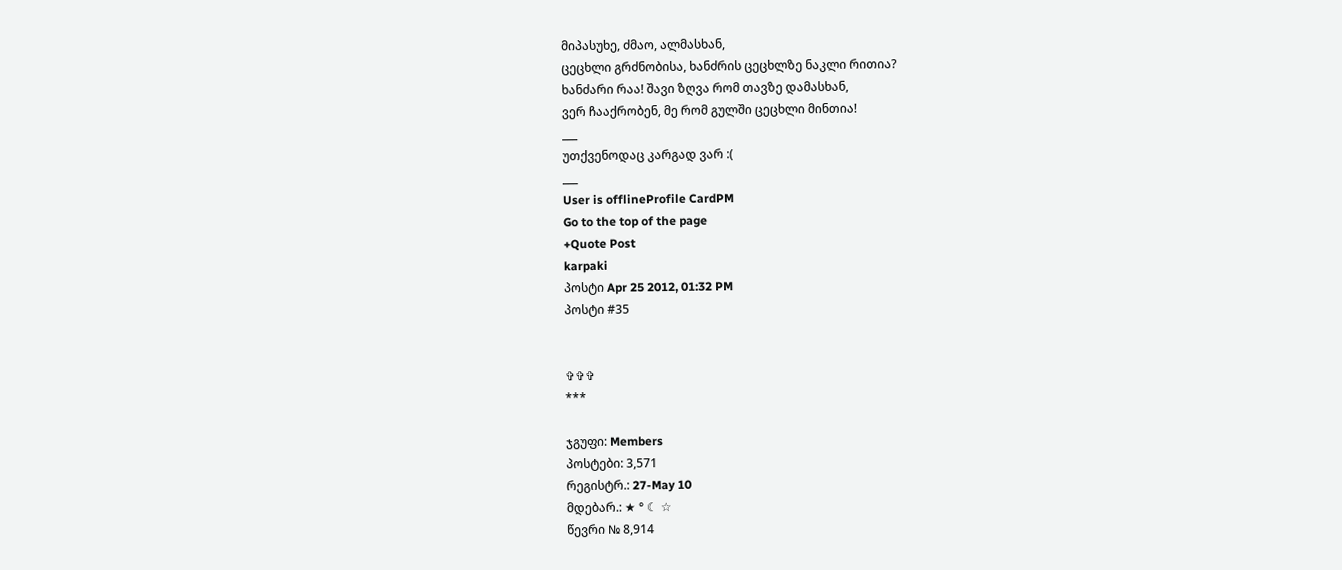მიპასუხე, ძმაო, ალმასხან,
ცეცხლი გრძნობისა, ხანძრის ცეცხლზე ნაკლი რითია?
ხანძარი რაა! შავი ზღვა რომ თავზე დამასხან,
ვერ ჩააქრობენ, მე რომ გულში ცეცხლი მინთია!
___
უთქვენოდაც კარგად ვარ :(
___
User is offlineProfile CardPM
Go to the top of the page
+Quote Post
karpaki
პოსტი Apr 25 2012, 01:32 PM
პოსტი #35


✞✞✞
***

ჯგუფი: Members
პოსტები: 3,571
რეგისტრ.: 27-May 10
მდებარ.: ★ ° ☾ ☆
წევრი № 8,914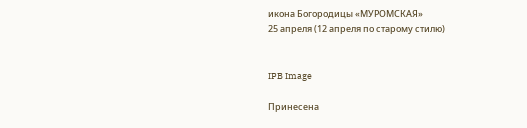икона Богородицы «МУРОМСКАЯ»
25 апреля (12 апреля по старому стилю)


IPB Image

Принесена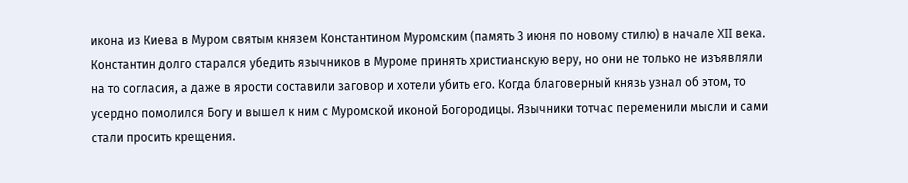икона из Киева в Муром святым князем Константином Муромским (память 3 июня по новому стилю) в начале XII века. Константин долго старался убедить язычников в Муроме принять христианскую веру, но они не только не изъявляли на то согласия, а даже в ярости составили заговор и хотели убить его. Когда благоверный князь узнал об этом, то усердно помолился Богу и вышел к ним с Муромской иконой Богородицы. Язычники тотчас переменили мысли и сами стали просить крещения.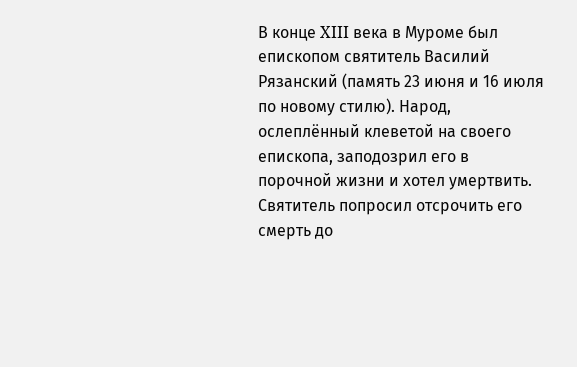В конце XIII века в Муроме был епископом святитель Василий Рязанский (память 23 июня и 16 июля по новому стилю). Народ, ослеплённый клеветой на своего епископа, заподозрил его в порочной жизни и хотел умертвить. Святитель попросил отсрочить его смерть до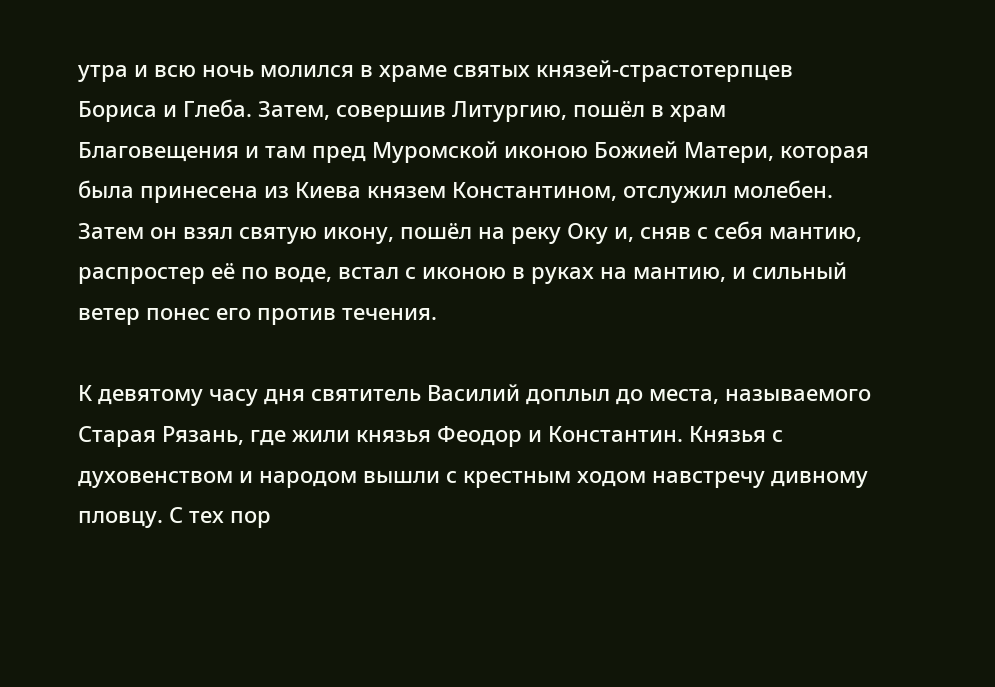утра и всю ночь молился в храме святых князей-страстотерпцев Бориса и Глеба. Затем, совершив Литургию, пошёл в храм Благовещения и там пред Муромской иконою Божией Матери, которая была принесена из Киева князем Константином, отслужил молебен. Затем он взял святую икону, пошёл на реку Оку и, сняв с себя мантию, распростер её по воде, встал с иконою в руках на мантию, и сильный ветер понес его против течения.

К девятому часу дня святитель Василий доплыл до места, называемого Старая Рязань, где жили князья Феодор и Константин. Князья с духовенством и народом вышли с крестным ходом навстречу дивному пловцу. С тех пор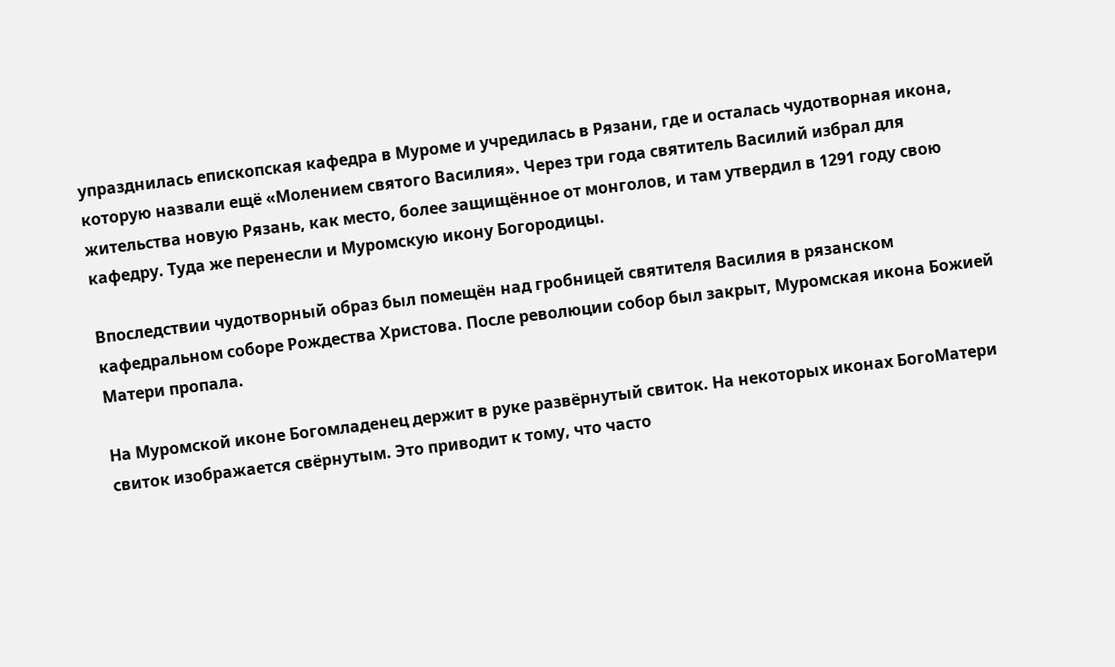упразднилась епископская кафедра в Муроме и учредилась в Рязани, где и осталась чудотворная икона, которую назвали ещё «Молением святого Василия». Через три года святитель Василий избрал для жительства новую Рязань, как место, более защищённое от монголов, и там утвердил в 1291 году свою кафедру. Туда же перенесли и Муромскую икону Богородицы.

Впоследствии чудотворный образ был помещён над гробницей святителя Василия в рязанском кафедральном соборе Рождества Христова. После революции собор был закрыт, Муромская икона Божией Матери пропала.

На Муромской иконе Богомладенец держит в руке развёрнутый свиток. На некоторых иконах БогоМатери свиток изображается свёрнутым. Это приводит к тому, что часто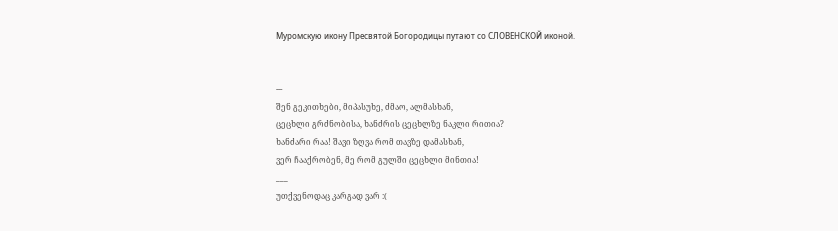Муромскую икону Пресвятой Богородицы путают со СЛОВЕНСКОЙ иконой.


---
შენ გეკითხები, მიპასუხე, ძმაო, ალმასხან,
ცეცხლი გრძნობისა, ხანძრის ცეცხლზე ნაკლი რითია?
ხანძარი რაა! შავი ზღვა რომ თავზე დამასხან,
ვერ ჩააქრობენ, მე რომ გულში ცეცხლი მინთია!
___
უთქვენოდაც კარგად ვარ :(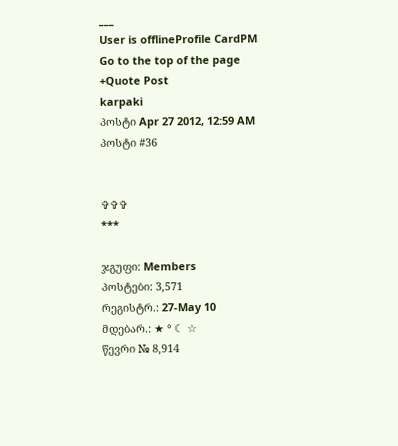___
User is offlineProfile CardPM
Go to the top of the page
+Quote Post
karpaki
პოსტი Apr 27 2012, 12:59 AM
პოსტი #36


✞✞✞
***

ჯგუფი: Members
პოსტები: 3,571
რეგისტრ.: 27-May 10
მდებარ.: ★ ° ☾ ☆
წევრი № 8,914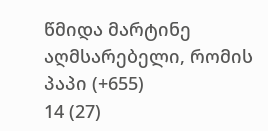წმიდა მარტინე აღმსარებელი, რომის პაპი (+655)
14 (27)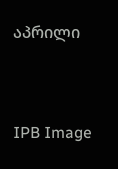აპრილი


IPB Image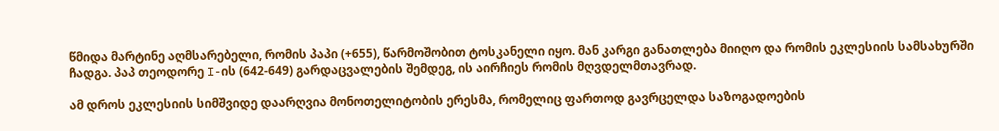წმიდა მარტინე აღმსარებელი, რომის პაპი (+655), წარმოშობით ტოსკანელი იყო. მან კარგი განათლება მიიღო და რომის ეკლესიის სამსახურში ჩადგა. პაპ თეოდორე I-ის (642-649) გარდაცვალების შემდეგ, ის აირჩიეს რომის მღვდელმთავრად.

ამ დროს ეკლესიის სიმშვიდე დაარღვია მონოთელიტობის ერესმა, რომელიც ფართოდ გავრცელდა საზოგადოების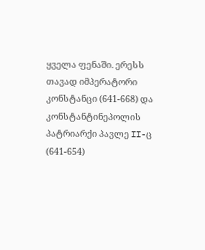ყველა ფენაში. ერესს თავად იმპერატორი კონსტანცი (641-668) და კონსტანტინეპოლის პატრიარქი პავლე II-ც (641-654)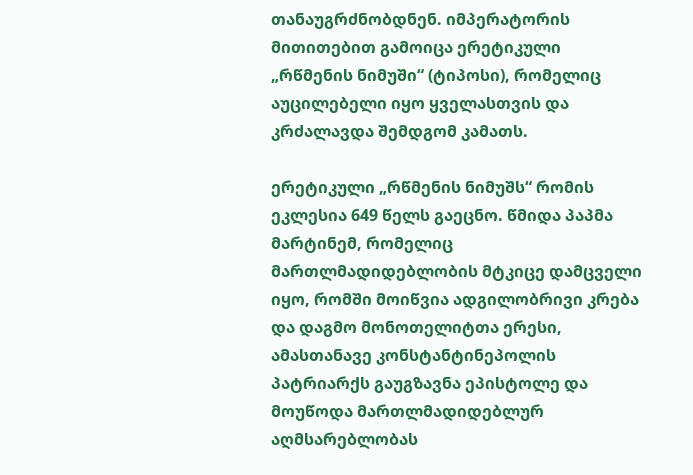თანაუგრძნობდნენ. იმპერატორის მითითებით გამოიცა ერეტიკული „რწმენის ნიმუში“ (ტიპოსი), რომელიც აუცილებელი იყო ყველასთვის და კრძალავდა შემდგომ კამათს.

ერეტიკული „რწმენის ნიმუშს“ რომის ეკლესია 649 წელს გაეცნო. წმიდა პაპმა მარტინემ, რომელიც მართლმადიდებლობის მტკიცე დამცველი იყო, რომში მოიწვია ადგილობრივი კრება და დაგმო მონოთელიტთა ერესი, ამასთანავე კონსტანტინეპოლის პატრიარქს გაუგზავნა ეპისტოლე და მოუწოდა მართლმადიდებლურ აღმსარებლობას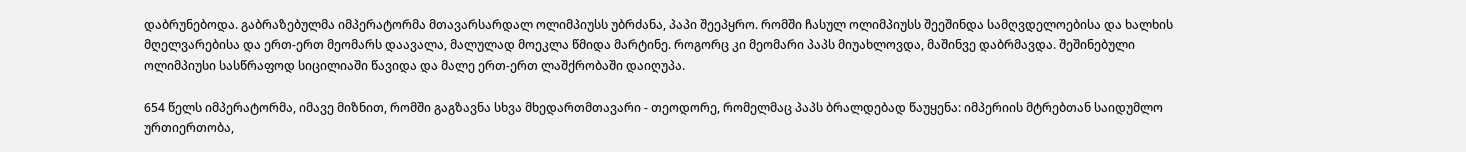დაბრუნებოდა. გაბრაზებულმა იმპერატორმა მთავარსარდალ ოლიმპიუსს უბრძანა, პაპი შეეპყრო. რომში ჩასულ ოლიმპიუსს შეეშინდა სამღვდელოებისა და ხალხის მღელვარებისა და ერთ-ერთ მეომარს დაავალა, მალულად მოეკლა წმიდა მარტინე. როგორც კი მეომარი პაპს მიუახლოვდა, მაშინვე დაბრმავდა. შეშინებული ოლიმპიუსი სასწრაფოდ სიცილიაში წავიდა და მალე ერთ-ერთ ლაშქრობაში დაიღუპა.

654 წელს იმპერატორმა, იმავე მიზნით, რომში გაგზავნა სხვა მხედართმთავარი - თეოდორე, რომელმაც პაპს ბრალდებად წაუყენა: იმპერიის მტრებთან საიდუმლო ურთიერთობა,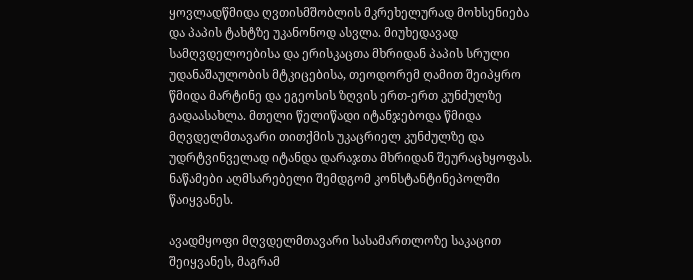ყოვლადწმიდა ღვთისმშობლის მკრეხელურად მოხსენიება და პაპის ტახტზე უკანონოდ ასვლა. მიუხედავად სამღვდელოებისა და ერისკაცთა მხრიდან პაპის სრული უდანაშაულობის მტკიცებისა, თეოდორემ ღამით შეიპყრო წმიდა მარტინე და ეგეოსის ზღვის ერთ-ერთ კუნძულზე გადაასახლა. მთელი წელიწადი იტანჯებოდა წმიდა მღვდელმთავარი თითქმის უკაცრიელ კუნძულზე და უდრტვინველად იტანდა დარაჯთა მხრიდან შეურაცხყოფას. ნაწამები აღმსარებელი შემდგომ კონსტანტინეპოლში წაიყვანეს.

ავადმყოფი მღვდელმთავარი სასამართლოზე საკაცით შეიყვანეს, მაგრამ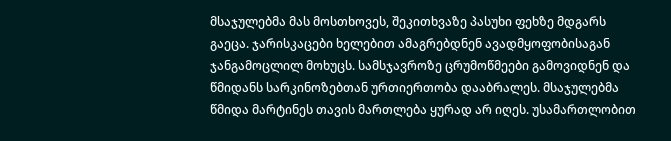მსაჯულებმა მას მოსთხოვეს, შეკითხვაზე პასუხი ფეხზე მდგარს გაეცა. ჯარისკაცები ხელებით ამაგრებდნენ ავადმყოფობისაგან ჯანგამოცლილ მოხუცს. სამსჯავროზე ცრუმოწმეები გამოვიდნენ და წმიდანს სარკინოზებთან ურთიერთობა დააბრალეს. მსაჯულებმა წმიდა მარტინეს თავის მართლება ყურად არ იღეს. უსამართლობით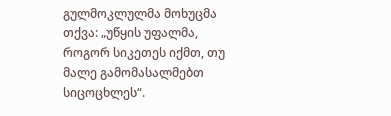გულმოკლულმა მოხუცმა თქვა: „უწყის უფალმა, როგორ სიკეთეს იქმთ, თუ მალე გამომასალმებთ სიცოცხლეს“.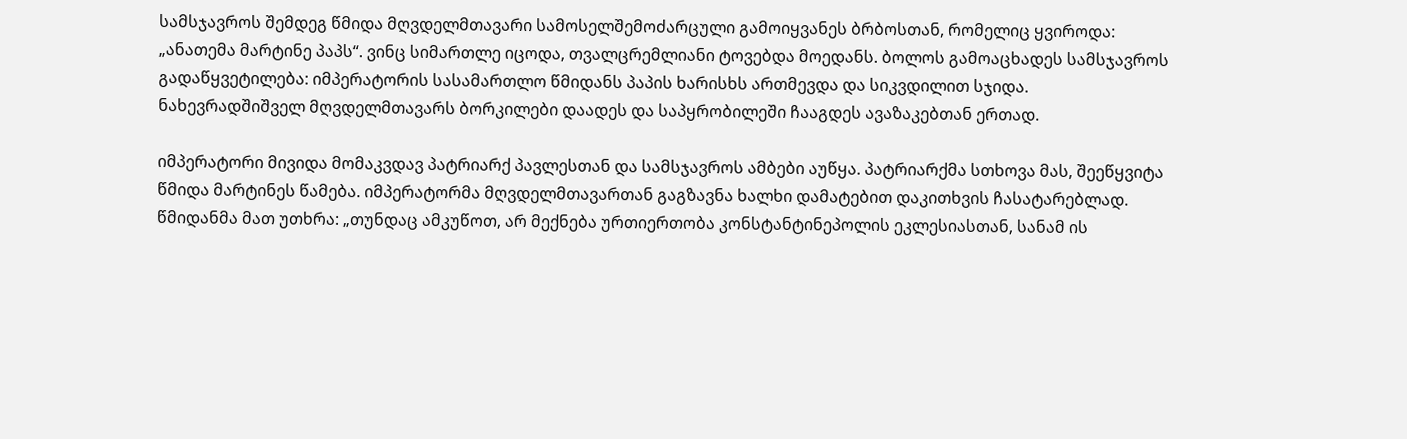სამსჯავროს შემდეგ წმიდა მღვდელმთავარი სამოსელშემოძარცული გამოიყვანეს ბრბოსთან, რომელიც ყვიროდა: „ანათემა მარტინე პაპს“. ვინც სიმართლე იცოდა, თვალცრემლიანი ტოვებდა მოედანს. ბოლოს გამოაცხადეს სამსჯავროს გადაწყვეტილება: იმპერატორის სასამართლო წმიდანს პაპის ხარისხს ართმევდა და სიკვდილით სჯიდა. ნახევრადშიშველ მღვდელმთავარს ბორკილები დაადეს და საპყრობილეში ჩააგდეს ავაზაკებთან ერთად.

იმპერატორი მივიდა მომაკვდავ პატრიარქ პავლესთან და სამსჯავროს ამბები აუწყა. პატრიარქმა სთხოვა მას, შეეწყვიტა წმიდა მარტინეს წამება. იმპერატორმა მღვდელმთავართან გაგზავნა ხალხი დამატებით დაკითხვის ჩასატარებლად. წმიდანმა მათ უთხრა: „თუნდაც ამკუწოთ, არ მექნება ურთიერთობა კონსტანტინეპოლის ეკლესიასთან, სანამ ის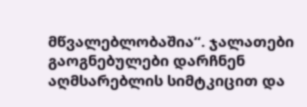მწვალებლობაშია“. ჯალათები გაოგნებულები დარჩნენ აღმსარებლის სიმტკიცით და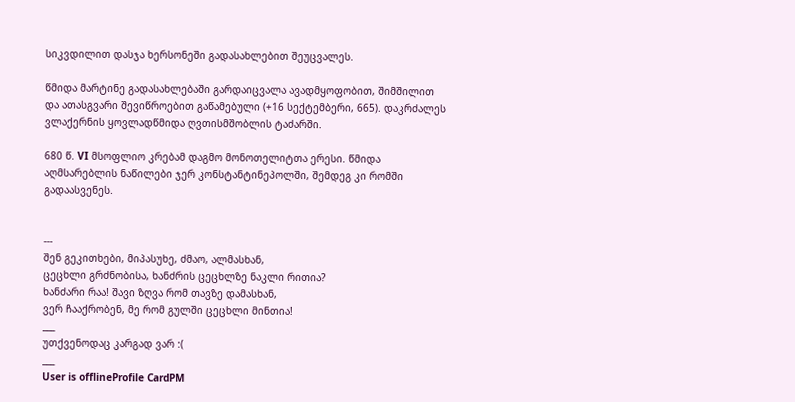სიკვდილით დასჯა ხერსონეში გადასახლებით შეუცვალეს.

წმიდა მარტინე გადასახლებაში გარდაიცვალა ავადმყოფობით, შიმშილით და ათასგვარი შევიწროებით გაწამებული (+16 სექტემბერი, 665). დაკრძალეს ვლაქერნის ყოვლადწმიდა ღვთისმშობლის ტაძარში.

680 წ. VI მსოფლიო კრებამ დაგმო მონოთელიტთა ერესი. წმიდა აღმსარებლის ნაწილები ჯერ კონსტანტინეპოლში, შემდეგ კი რომში გადაასვენეს.


---
შენ გეკითხები, მიპასუხე, ძმაო, ალმასხან,
ცეცხლი გრძნობისა, ხანძრის ცეცხლზე ნაკლი რითია?
ხანძარი რაა! შავი ზღვა რომ თავზე დამასხან,
ვერ ჩააქრობენ, მე რომ გულში ცეცხლი მინთია!
___
უთქვენოდაც კარგად ვარ :(
___
User is offlineProfile CardPM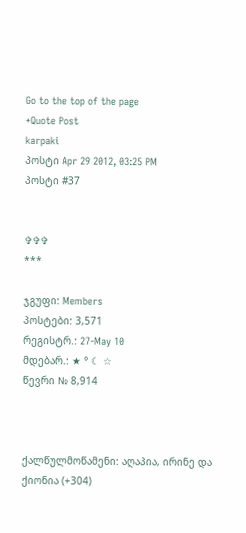Go to the top of the page
+Quote Post
karpaki
პოსტი Apr 29 2012, 03:25 PM
პოსტი #37


✞✞✞
***

ჯგუფი: Members
პოსტები: 3,571
რეგისტრ.: 27-May 10
მდებარ.: ★ ° ☾ ☆
წევრი № 8,914



ქალწულმოწამენი: აღაპია, ირინე და ქიონია (+304)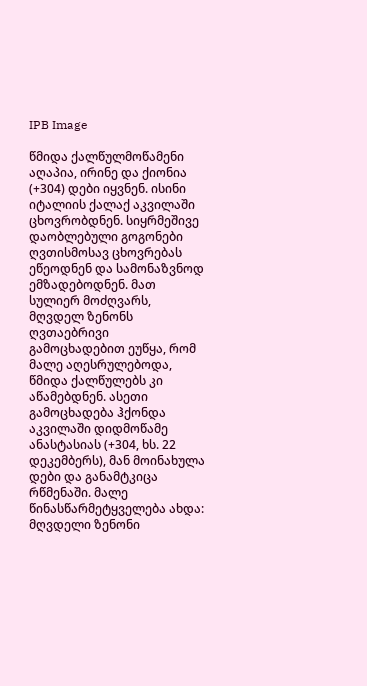IPB Image

წმიდა ქალწულმოწამენი აღაპია, ირინე და ქიონია (+304) დები იყვნენ. ისინი იტალიის ქალაქ აკვილაში ცხოვრობდნენ. სიყრმეშივე დაობლებული გოგონები ღვთისმოსავ ცხოვრებას ეწეოდნენ და სამონაზვნოდ ემზადებოდნენ. მათ სულიერ მოძღვარს, მღვდელ ზენონს ღვთაებრივი გამოცხადებით ეუწყა, რომ მალე აღესრულებოდა, წმიდა ქალწულებს კი აწამებდნენ. ასეთი გამოცხადება ჰქონდა აკვილაში დიდმოწამე ანასტასიას (+304, ხს. 22 დეკემბერს), მან მოინახულა დები და განამტკიცა რწმენაში. მალე წინასწარმეტყველება ახდა: მღვდელი ზენონი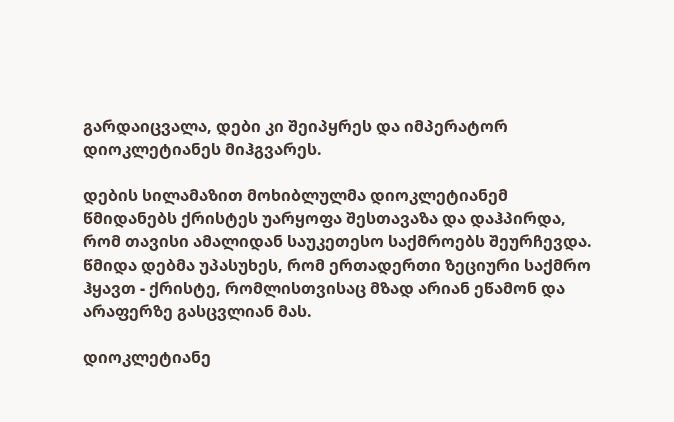გარდაიცვალა, დები კი შეიპყრეს და იმპერატორ დიოკლეტიანეს მიჰგვარეს.

დების სილამაზით მოხიბლულმა დიოკლეტიანემ წმიდანებს ქრისტეს უარყოფა შესთავაზა და დაჰპირდა, რომ თავისი ამალიდან საუკეთესო საქმროებს შეურჩევდა. წმიდა დებმა უპასუხეს, რომ ერთადერთი ზეციური საქმრო ჰყავთ - ქრისტე, რომლისთვისაც მზად არიან ეწამონ და არაფერზე გასცვლიან მას.

დიოკლეტიანე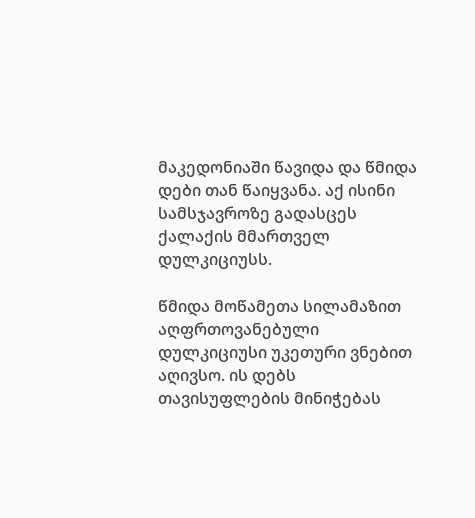მაკედონიაში წავიდა და წმიდა დები თან წაიყვანა. აქ ისინი სამსჯავროზე გადასცეს ქალაქის მმართველ დულკიციუსს.

წმიდა მოწამეთა სილამაზით აღფრთოვანებული დულკიციუსი უკეთური ვნებით აღივსო. ის დებს თავისუფლების მინიჭებას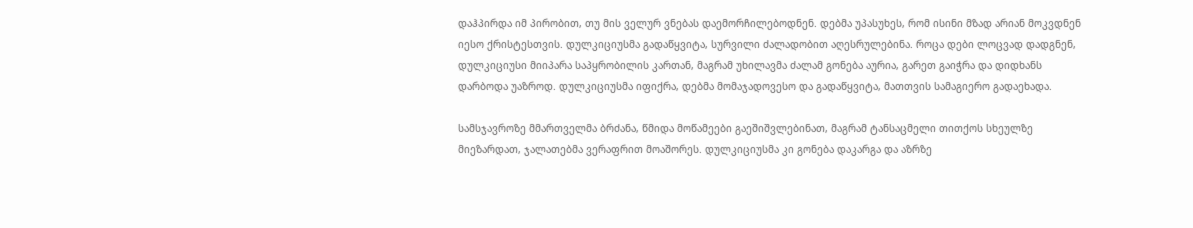დაჰპირდა იმ პირობით, თუ მის ველურ ვნებას დაემორჩილებოდნენ. დებმა უპასუხეს, რომ ისინი მზად არიან მოკვდნენ იესო ქრისტესთვის. დულკიციუსმა გადაწყვიტა, სურვილი ძალადობით აღესრულებინა. როცა დები ლოცვად დადგნენ, დულკიციუსი მიიპარა საპყრობილის კართან, მაგრამ უხილავმა ძალამ გონება აურია, გარეთ გაიჭრა და დიდხანს დარბოდა უაზროდ. დულკიციუსმა იფიქრა, დებმა მომაჯადოვესო და გადაწყვიტა, მათთვის სამაგიერო გადაეხადა.

სამსჯავროზე მმართველმა ბრძანა, წმიდა მოწამეები გაეშიშვლებინათ, მაგრამ ტანსაცმელი თითქოს სხეულზე მიეზარდათ, ჯალათებმა ვერაფრით მოაშორეს. დულკიციუსმა კი გონება დაკარგა და აზრზე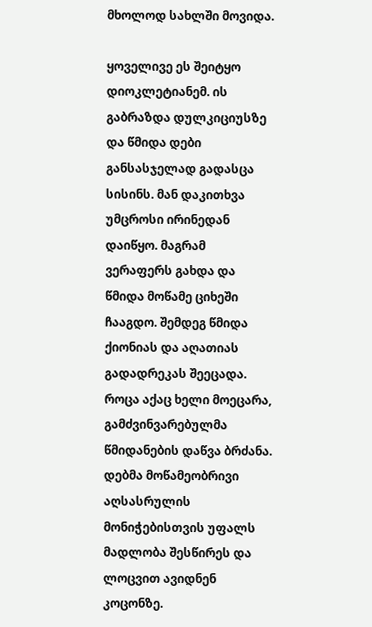მხოლოდ სახლში მოვიდა.

ყოველივე ეს შეიტყო დიოკლეტიანემ. ის გაბრაზდა დულკიციუსზე და წმიდა დები განსასჯელად გადასცა სისინს. მან დაკითხვა უმცროსი ირინედან დაიწყო. მაგრამ ვერაფერს გახდა და წმიდა მოწამე ციხეში ჩააგდო. შემდეგ წმიდა ქიონიას და აღათიას გადადრეკას შეეცადა. როცა აქაც ხელი მოეცარა, გამძვინვარებულმა წმიდანების დაწვა ბრძანა. დებმა მოწამეობრივი აღსასრულის მონიჭებისთვის უფალს მადლობა შესწირეს და ლოცვით ავიდნენ კოცონზე.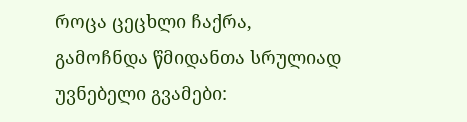როცა ცეცხლი ჩაქრა, გამოჩნდა წმიდანთა სრულიად უვნებელი გვამები: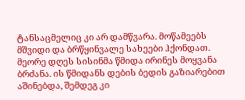ტანსაცმელიც კი არ დამწვარა. მოწამეებს მშვიდი და ბრწყინვალე სახეები ჰქონდათ. მეორე დღეს სისინმა წმიდა ირინეს მოყვანა ბრძანა. ის წმიდანს დების ბედის გაზიარებით აშინებდა, შემდეგ კი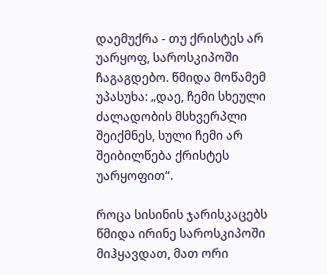დაემუქრა - თუ ქრისტეს არ უარყოფ, საროსკიპოში ჩაგაგდებო. წმიდა მოწამემ უპასუხა: „დაე, ჩემი სხეული ძალადობის მსხვერპლი შეიქმნეს, სული ჩემი არ შეიბილწება ქრისტეს უარყოფით“.

როცა სისინის ჯარისკაცებს წმიდა ირინე საროსკიპოში მიჰყავდათ, მათ ორი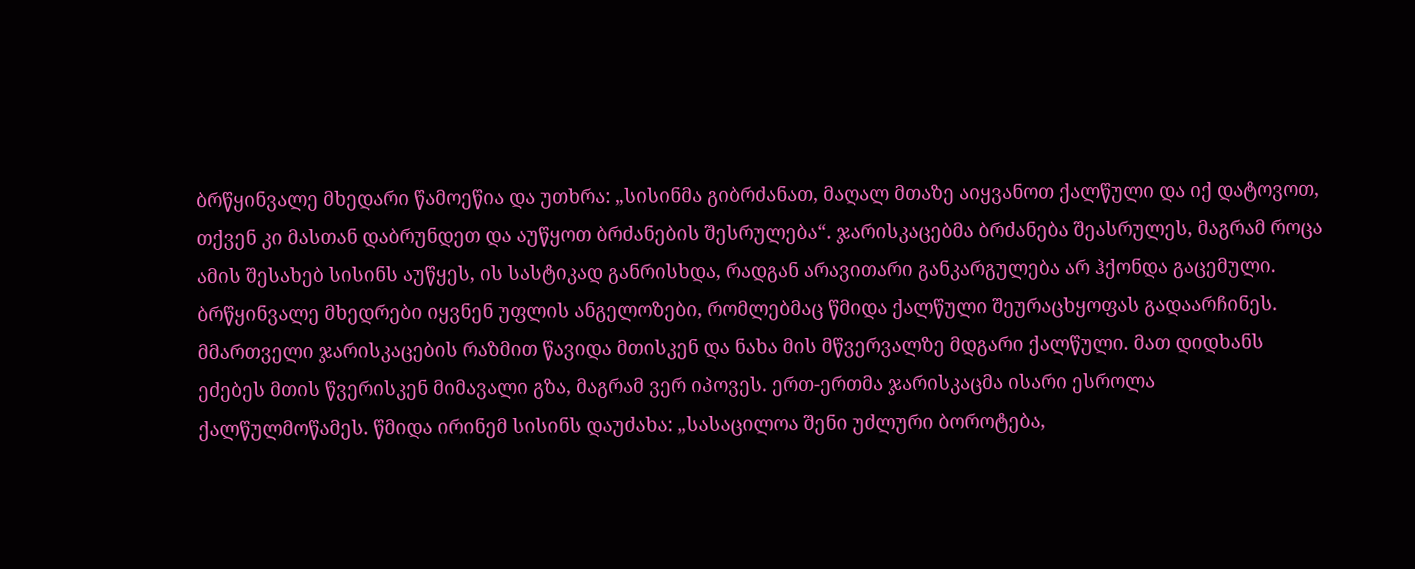ბრწყინვალე მხედარი წამოეწია და უთხრა: „სისინმა გიბრძანათ, მაღალ მთაზე აიყვანოთ ქალწული და იქ დატოვოთ, თქვენ კი მასთან დაბრუნდეთ და აუწყოთ ბრძანების შესრულება“. ჯარისკაცებმა ბრძანება შეასრულეს, მაგრამ როცა ამის შესახებ სისინს აუწყეს, ის სასტიკად განრისხდა, რადგან არავითარი განკარგულება არ ჰქონდა გაცემული. ბრწყინვალე მხედრები იყვნენ უფლის ანგელოზები, რომლებმაც წმიდა ქალწული შეურაცხყოფას გადაარჩინეს. მმართველი ჯარისკაცების რაზმით წავიდა მთისკენ და ნახა მის მწვერვალზე მდგარი ქალწული. მათ დიდხანს ეძებეს მთის წვერისკენ მიმავალი გზა, მაგრამ ვერ იპოვეს. ერთ-ერთმა ჯარისკაცმა ისარი ესროლა ქალწულმოწამეს. წმიდა ირინემ სისინს დაუძახა: „სასაცილოა შენი უძლური ბოროტება,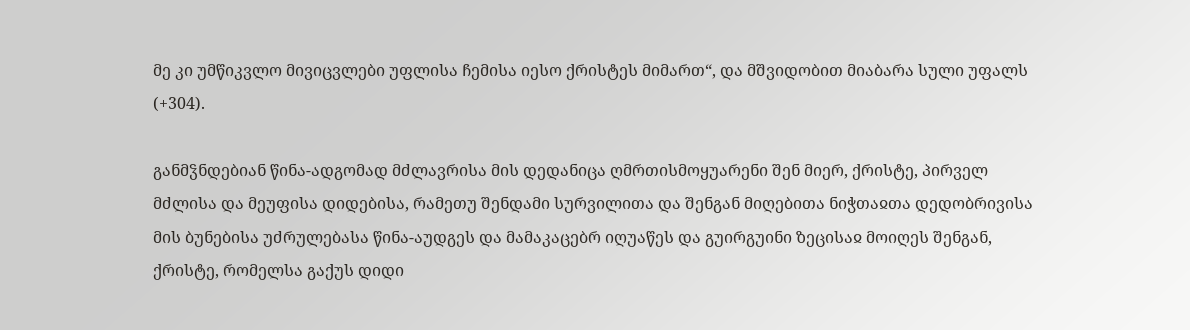მე კი უმწიკვლო მივიცვლები უფლისა ჩემისა იესო ქრისტეს მიმართ“, და მშვიდობით მიაბარა სული უფალს (+304).

განმჴნდებიან წინა-ადგომად მძლავრისა მის დედანიცა ღმრთისმოყუარენი შენ მიერ, ქრისტე, პირველ მძლისა და მეუფისა დიდებისა, რამეთუ შენდამი სურვილითა და შენგან მიღებითა ნიჭთაჲთა დედობრივისა მის ბუნებისა უძრულებასა წინა-აუდგეს და მამაკაცებრ იღუაწეს და გუირგუინი ზეცისაჲ მოიღეს შენგან, ქრისტე, რომელსა გაქუს დიდი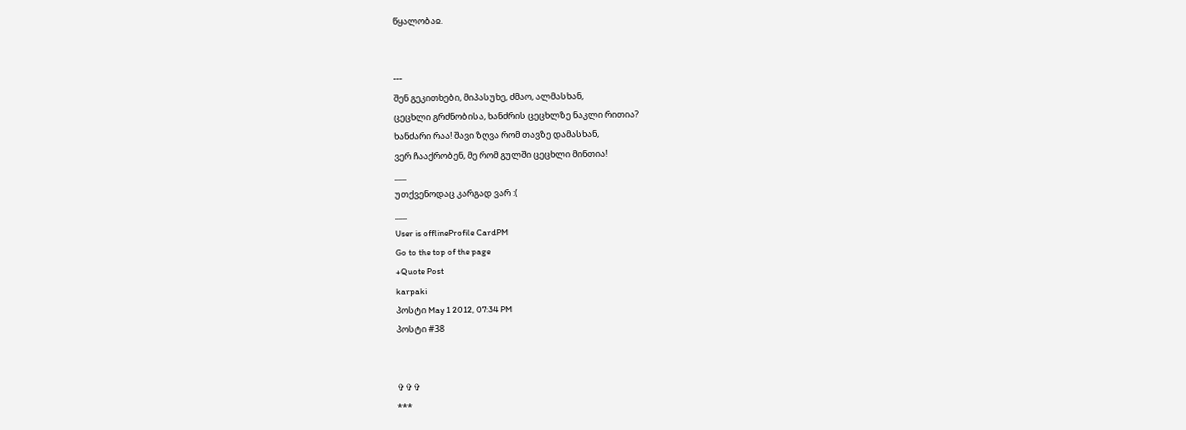წყალობაჲ.


---
შენ გეკითხები, მიპასუხე, ძმაო, ალმასხან,
ცეცხლი გრძნობისა, ხანძრის ცეცხლზე ნაკლი რითია?
ხანძარი რაა! შავი ზღვა რომ თავზე დამასხან,
ვერ ჩააქრობენ, მე რომ გულში ცეცხლი მინთია!
___
უთქვენოდაც კარგად ვარ :(
___
User is offlineProfile CardPM
Go to the top of the page
+Quote Post
karpaki
პოსტი May 1 2012, 07:34 PM
პოსტი #38


✞✞✞
***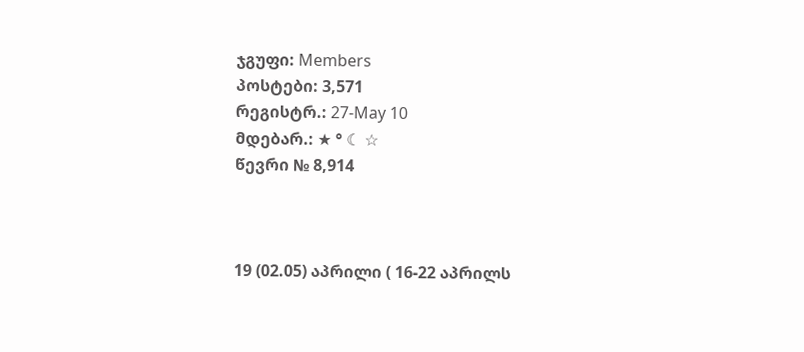ჯგუფი: Members
პოსტები: 3,571
რეგისტრ.: 27-May 10
მდებარ.: ★ ° ☾ ☆
წევრი № 8,914



19 (02.05) აპრილი ( 16-22 აპრილს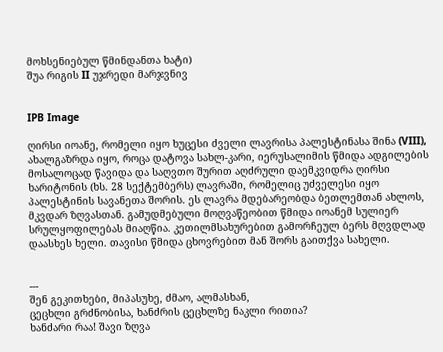მოხსენიებულ წმინდანთა ხატი)
შუა რიგის II უჯრედი მარჯვნივ


IPB Image

ღირსი იოანე, რომელი იყო ხუცესი ძველი ლავრისა პალესტინასა შინა (VIII), ახალგაზრდა იყო, როცა დატოვა სახლ-კარი, იერუსალიმის წმიდა ადგილების მოსალოცად წავიდა და საღვთო შურით აღძრული დაემკვიდრა ღირსი ხარიტონის (ხს. 28 სექტემბერს) ლავრაში, რომელიც უძველესი იყო პალესტინის სავანეთა შორის. ეს ლავრა მდებარეობდა ბეთლემთან ახლოს, მკვდარ ზღვასთან. გამუდმებული მოღვაწეობით წმიდა იოანემ სულიერ სრულყოფილებას მიაღწია. კეთილმსახურებით გამორჩეულ ბერს მღვდლად დაასხეს ხელი. თავისი წმიდა ცხოვრებით მან შორს გაითქვა სახელი.


---
შენ გეკითხები, მიპასუხე, ძმაო, ალმასხან,
ცეცხლი გრძნობისა, ხანძრის ცეცხლზე ნაკლი რითია?
ხანძარი რაა! შავი ზღვა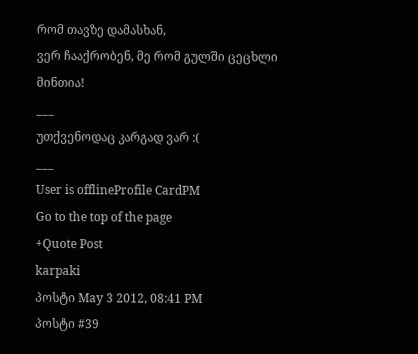რომ თავზე დამასხან,
ვერ ჩააქრობენ, მე რომ გულში ცეცხლი მინთია!
___
უთქვენოდაც კარგად ვარ :(
___
User is offlineProfile CardPM
Go to the top of the page
+Quote Post
karpaki
პოსტი May 3 2012, 08:41 PM
პოსტი #39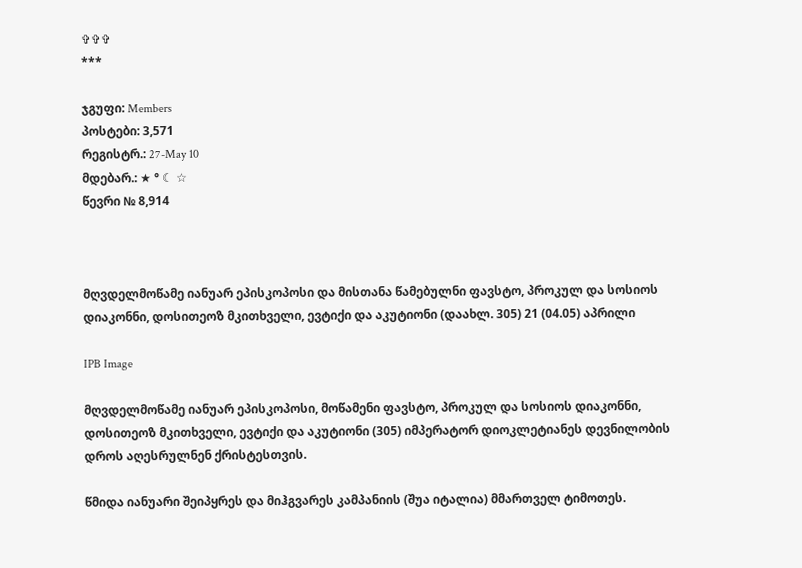✞✞✞
***

ჯგუფი: Members
პოსტები: 3,571
რეგისტრ.: 27-May 10
მდებარ.: ★ ° ☾ ☆
წევრი № 8,914



მღვდელმოწამე იანუარ ეპისკოპოსი და მისთანა წამებულნი ფავსტო, პროკულ და სოსიოს დიაკონნი, დოსითეოზ მკითხველი, ევტიქი და აკუტიონი (დაახლ. 305) 21 (04.05) აპრილი

IPB Image

მღვდელმოწამე იანუარ ეპისკოპოსი, მოწამენი ფავსტო, პროკულ და სოსიოს დიაკონნი, დოსითეოზ მკითხველი, ევტიქი და აკუტიონი (305) იმპერატორ დიოკლეტიანეს დევნილობის დროს აღესრულნენ ქრისტესთვის.

წმიდა იანუარი შეიპყრეს და მიჰგვარეს კამპანიის (შუა იტალია) მმართველ ტიმოთეს.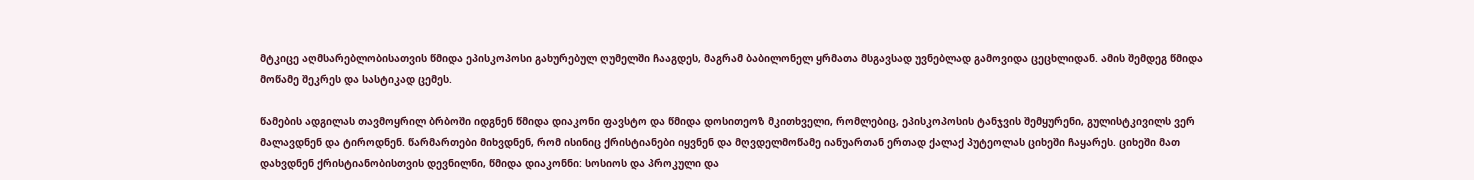მტკიცე აღმსარებლობისათვის წმიდა ეპისკოპოსი გახურებულ ღუმელში ჩააგდეს, მაგრამ ბაბილონელ ყრმათა მსგავსად უვნებლად გამოვიდა ცეცხლიდან. ამის შემდეგ წმიდა მოწამე შეკრეს და სასტიკად ცემეს.

წამების ადგილას თავმოყრილ ბრბოში იდგნენ წმიდა დიაკონი ფავსტო და წმიდა დოსითეოზ მკითხველი, რომლებიც, ეპისკოპოსის ტანჯვის შემყურენი, გულისტკივილს ვერ მალავდნენ და ტიროდნენ. წარმართები მიხვდნენ, რომ ისინიც ქრისტიანები იყვნენ და მღვდელმოწამე იანუართან ერთად ქალაქ პუტეოლას ციხეში ჩაყარეს. ციხეში მათ დახვდნენ ქრისტიანობისთვის დევნილნი, წმიდა დიაკონნი: სოსიოს და პროკული და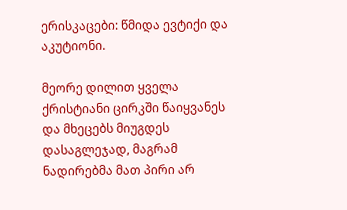ერისკაცები: წმიდა ევტიქი და აკუტიონი.

მეორე დილით ყველა ქრისტიანი ცირკში წაიყვანეს და მხეცებს მიუგდეს დასაგლეჯად, მაგრამ ნადირებმა მათ პირი არ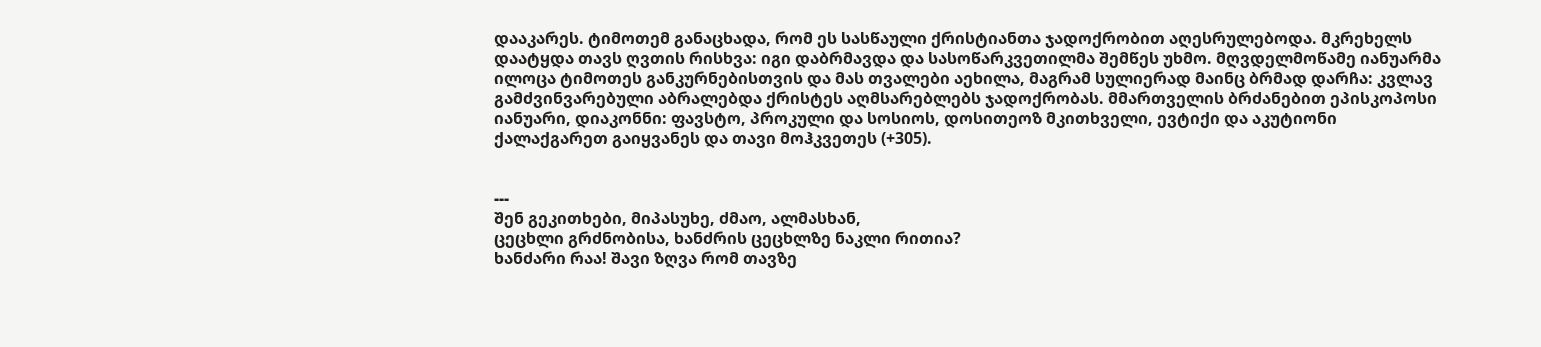დააკარეს. ტიმოთემ განაცხადა, რომ ეს სასწაული ქრისტიანთა ჯადოქრობით აღესრულებოდა. მკრეხელს დაატყდა თავს ღვთის რისხვა: იგი დაბრმავდა და სასოწარკვეთილმა შემწეს უხმო. მღვდელმოწამე იანუარმა ილოცა ტიმოთეს განკურნებისთვის და მას თვალები აეხილა, მაგრამ სულიერად მაინც ბრმად დარჩა: კვლავ გამძვინვარებული აბრალებდა ქრისტეს აღმსარებლებს ჯადოქრობას. მმართველის ბრძანებით ეპისკოპოსი იანუარი, დიაკონნი: ფავსტო, პროკული და სოსიოს, დოსითეოზ მკითხველი, ევტიქი და აკუტიონი ქალაქგარეთ გაიყვანეს და თავი მოჰკვეთეს (+305).


---
შენ გეკითხები, მიპასუხე, ძმაო, ალმასხან,
ცეცხლი გრძნობისა, ხანძრის ცეცხლზე ნაკლი რითია?
ხანძარი რაა! შავი ზღვა რომ თავზე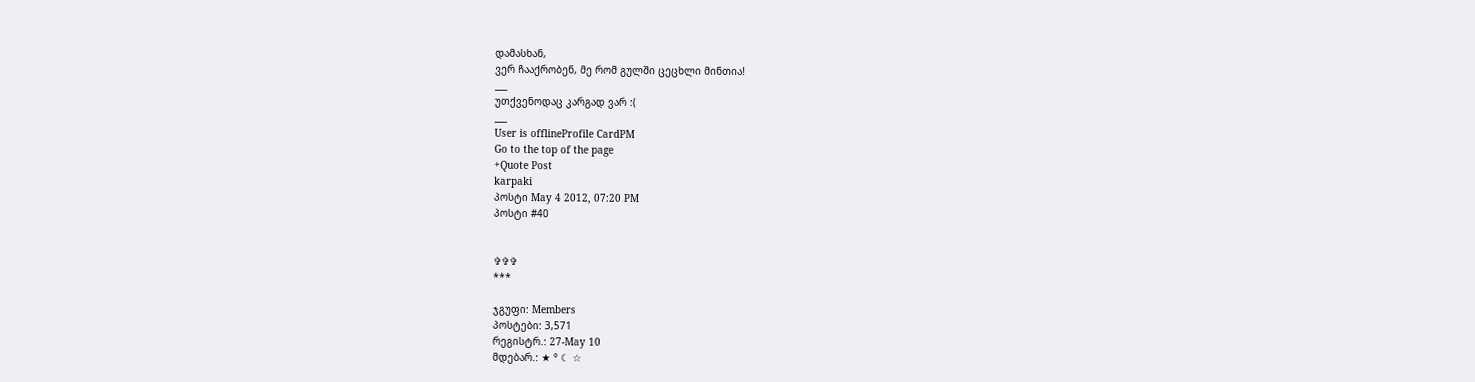დამასხან,
ვერ ჩააქრობენ, მე რომ გულში ცეცხლი მინთია!
___
უთქვენოდაც კარგად ვარ :(
___
User is offlineProfile CardPM
Go to the top of the page
+Quote Post
karpaki
პოსტი May 4 2012, 07:20 PM
პოსტი #40


✞✞✞
***

ჯგუფი: Members
პოსტები: 3,571
რეგისტრ.: 27-May 10
მდებარ.: ★ ° ☾ ☆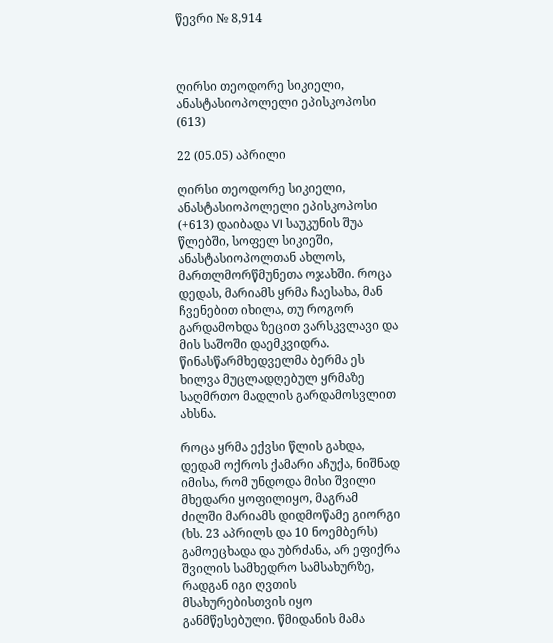წევრი № 8,914



ღირსი თეოდორე სიკიელი, ანასტასიოპოლელი ეპისკოპოსი (613)

22 (05.05) აპრილი

ღირსი თეოდორე სიკიელი, ანასტასიოპოლელი ეპისკოპოსი (+613) დაიბადა VI საუკუნის შუა წლებში, სოფელ სიკიეში, ანასტასიოპოლთან ახლოს, მართლმორწმუნეთა ოჯახში. როცა დედას, მარიამს ყრმა ჩაესახა, მან ჩვენებით იხილა, თუ როგორ გარდამოხდა ზეცით ვარსკვლავი და მის საშოში დაემკვიდრა. წინასწარმხედველმა ბერმა ეს ხილვა მუცლადღებულ ყრმაზე საღმრთო მადლის გარდამოსვლით ახსნა.

როცა ყრმა ექვსი წლის გახდა, დედამ ოქროს ქამარი აჩუქა, ნიშნად იმისა, რომ უნდოდა მისი შვილი მხედარი ყოფილიყო, მაგრამ ძილში მარიამს დიდმოწამე გიორგი (ხს. 23 აპრილს და 10 ნოემბერს) გამოეცხადა და უბრძანა, არ ეფიქრა შვილის სამხედრო სამსახურზე, რადგან იგი ღვთის მსახურებისთვის იყო განმწესებული. წმიდანის მამა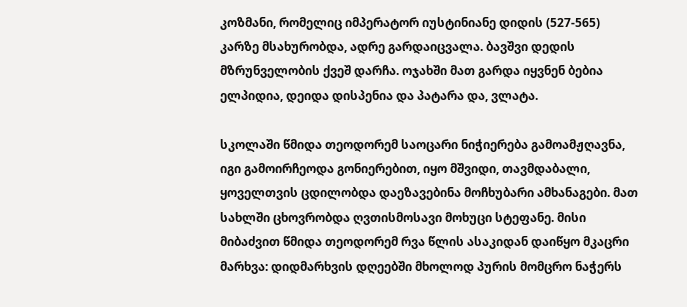კოზმანი, რომელიც იმპერატორ იუსტინიანე დიდის (527-565) კარზე მსახურობდა, ადრე გარდაიცვალა. ბავშვი დედის მზრუნველობის ქვეშ დარჩა. ოჯახში მათ გარდა იყვნენ ბებია ელპიდია, დეიდა დისპენია და პატარა და, ვლატა.

სკოლაში წმიდა თეოდორემ საოცარი ნიჭიერება გამოამჟღავნა, იგი გამოირჩეოდა გონიერებით, იყო მშვიდი, თავმდაბალი, ყოველთვის ცდილობდა დაეზავებინა მოჩხუბარი ამხანაგები. მათ სახლში ცხოვრობდა ღვთისმოსავი მოხუცი სტეფანე. მისი მიბაძვით წმიდა თეოდორემ რვა წლის ასაკიდან დაიწყო მკაცრი მარხვა: დიდმარხვის დღეებში მხოლოდ პურის მომცრო ნაჭერს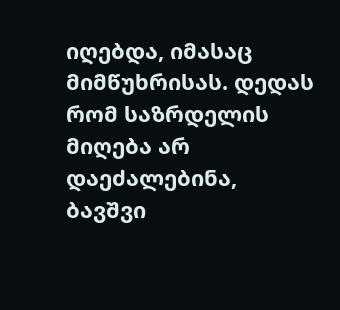იღებდა, იმასაც მიმწუხრისას. დედას რომ საზრდელის მიღება არ დაეძალებინა, ბავშვი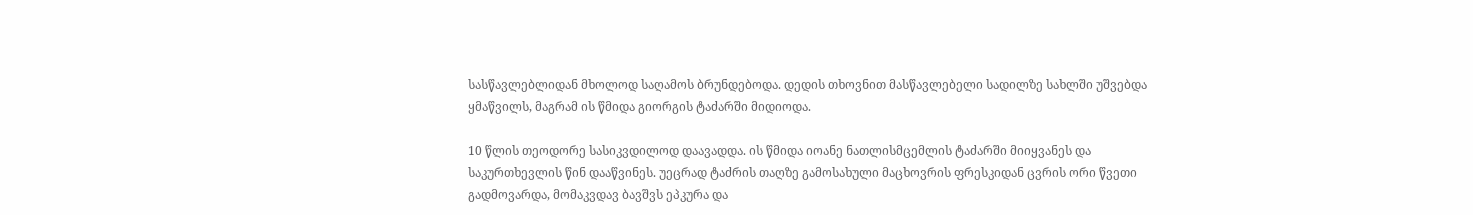სასწავლებლიდან მხოლოდ საღამოს ბრუნდებოდა. დედის თხოვნით მასწავლებელი სადილზე სახლში უშვებდა ყმაწვილს, მაგრამ ის წმიდა გიორგის ტაძარში მიდიოდა.

10 წლის თეოდორე სასიკვდილოდ დაავადდა. ის წმიდა იოანე ნათლისმცემლის ტაძარში მიიყვანეს და საკურთხევლის წინ დააწვინეს. უეცრად ტაძრის თაღზე გამოსახული მაცხოვრის ფრესკიდან ცვრის ორი წვეთი გადმოვარდა, მომაკვდავ ბავშვს ეპკურა და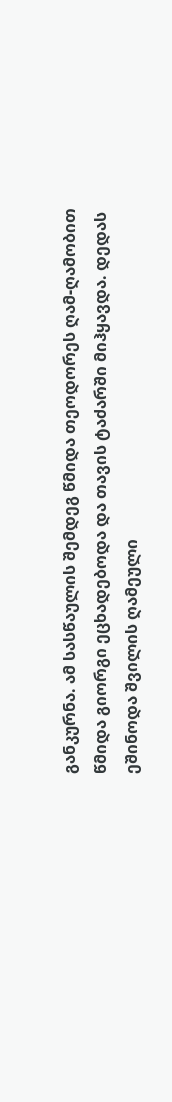განკურნა. ამ სასწაულის შემდეგ წმიდა თეოდორეს ღამ-ღამობით წმიდა გიორგი ეცხადებოდა და თავის ტაძარში მიჰყავდა. დედას ეშინოდა შვილის ღამეული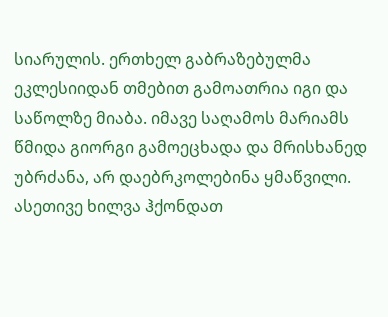სიარულის. ერთხელ გაბრაზებულმა ეკლესიიდან თმებით გამოათრია იგი და საწოლზე მიაბა. იმავე საღამოს მარიამს წმიდა გიორგი გამოეცხადა და მრისხანედ უბრძანა, არ დაებრკოლებინა ყმაწვილი. ასეთივე ხილვა ჰქონდათ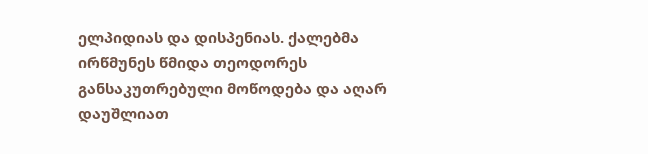ელპიდიას და დისპენიას. ქალებმა ირწმუნეს წმიდა თეოდორეს განსაკუთრებული მოწოდება და აღარ დაუშლიათ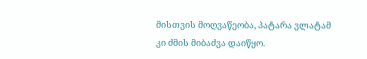მისთვის მოღვაწეობა, პატარა ვლატამ კი ძმის მიბაძვა დაიწყო.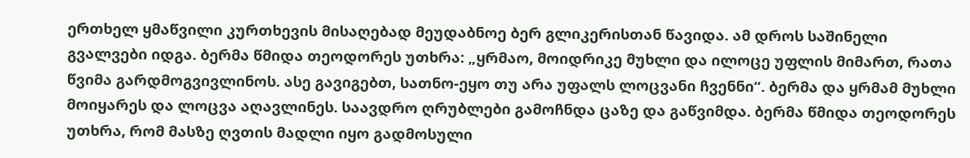ერთხელ ყმაწვილი კურთხევის მისაღებად მეუდაბნოე ბერ გლიკერისთან წავიდა. ამ დროს საშინელი გვალვები იდგა. ბერმა წმიდა თეოდორეს უთხრა: „ყრმაო, მოიდრიკე მუხლი და ილოცე უფლის მიმართ, რათა წვიმა გარდმოგვივლინოს. ასე გავიგებთ, სათნო-ეყო თუ არა უფალს ლოცვანი ჩვენნი“. ბერმა და ყრმამ მუხლი მოიყარეს და ლოცვა აღავლინეს. საავდრო ღრუბლები გამოჩნდა ცაზე და გაწვიმდა. ბერმა წმიდა თეოდორეს უთხრა, რომ მასზე ღვთის მადლი იყო გადმოსული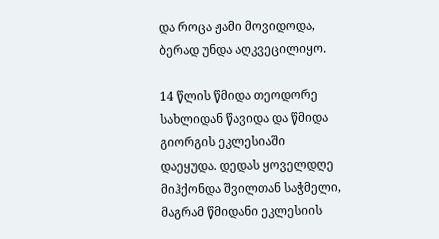და როცა ჟამი მოვიდოდა, ბერად უნდა აღკვეცილიყო.

14 წლის წმიდა თეოდორე სახლიდან წავიდა და წმიდა გიორგის ეკლესიაში დაეყუდა. დედას ყოველდღე მიჰქონდა შვილთან საჭმელი, მაგრამ წმიდანი ეკლესიის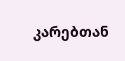კარებთან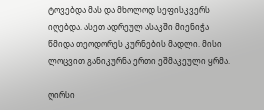ტოვებდა მას და მხოლოდ სეფისკვერს იღებდა. ასეთ ადრეულ ასაკში მიენიჭა წმიდა თეოდორეს კურნების მადლი. მისი ლოცვით განიკურნა ერთი ეშმაკეული ყრმა.

ღირსი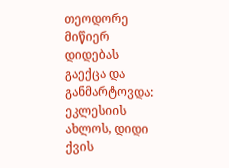თეოდორე მიწიერ დიდებას გაექცა და განმარტოვდა: ეკლესიის ახლოს, დიდი ქვის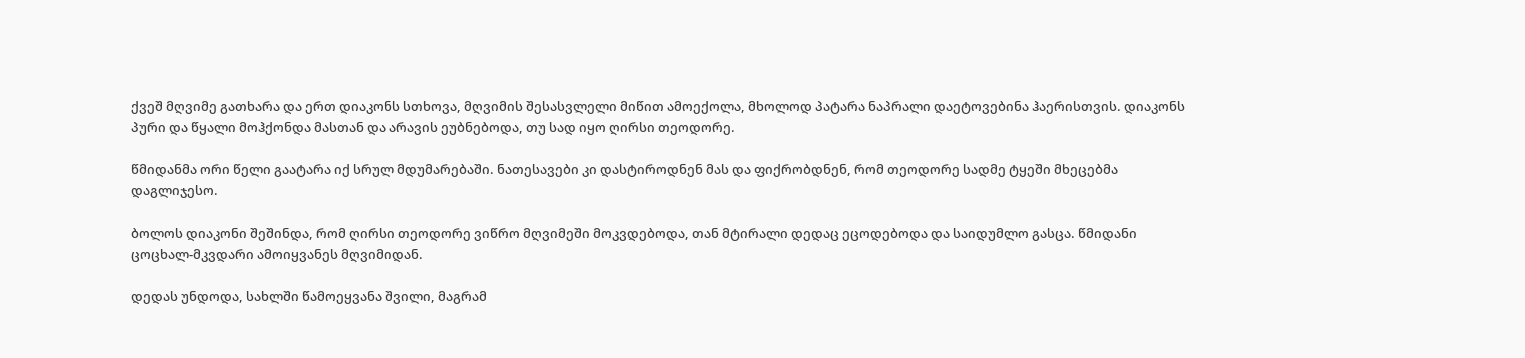ქვეშ მღვიმე გათხარა და ერთ დიაკონს სთხოვა, მღვიმის შესასვლელი მიწით ამოექოლა, მხოლოდ პატარა ნაპრალი დაეტოვებინა ჰაერისთვის. დიაკონს პური და წყალი მოჰქონდა მასთან და არავის ეუბნებოდა, თუ სად იყო ღირსი თეოდორე.

წმიდანმა ორი წელი გაატარა იქ სრულ მდუმარებაში. ნათესავები კი დასტიროდნენ მას და ფიქრობდნენ, რომ თეოდორე სადმე ტყეში მხეცებმა დაგლიჯესო.

ბოლოს დიაკონი შეშინდა, რომ ღირსი თეოდორე ვიწრო მღვიმეში მოკვდებოდა, თან მტირალი დედაც ეცოდებოდა და საიდუმლო გასცა. წმიდანი ცოცხალ-მკვდარი ამოიყვანეს მღვიმიდან.

დედას უნდოდა, სახლში წამოეყვანა შვილი, მაგრამ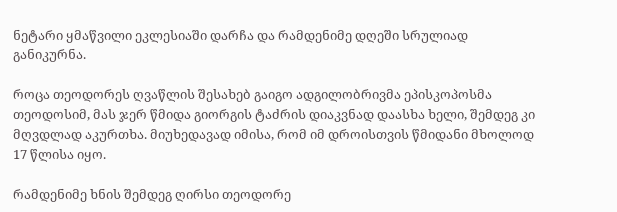ნეტარი ყმაწვილი ეკლესიაში დარჩა და რამდენიმე დღეში სრულიად განიკურნა.

როცა თეოდორეს ღვაწლის შესახებ გაიგო ადგილობრივმა ეპისკოპოსმა თეოდოსიმ, მას ჯერ წმიდა გიორგის ტაძრის დიაკვნად დაასხა ხელი, შემდეგ კი მღვდლად აკურთხა. მიუხედავად იმისა, რომ იმ დროისთვის წმიდანი მხოლოდ 17 წლისა იყო.

რამდენიმე ხნის შემდეგ ღირსი თეოდორე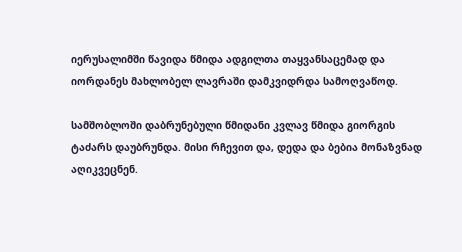იერუსალიმში წავიდა წმიდა ადგილთა თაყვანსაცემად და იორდანეს მახლობელ ლავრაში დამკვიდრდა სამოღვაწოდ.

სამშობლოში დაბრუნებული წმიდანი კვლავ წმიდა გიორგის ტაძარს დაუბრუნდა. მისი რჩევით და, დედა და ბებია მონაზვნად აღიკვეცნენ.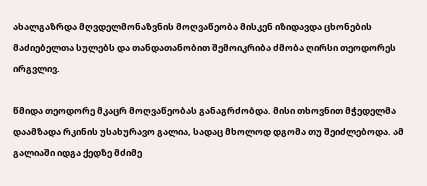ახალგაზრდა მღვდელმონაზვნის მოღვაწეობა მისკენ იზიდავდა ცხონების მაძიებელთა სულებს და თანდათანობით შემოიკრიბა ძმობა ღირსი თეოდორეს ირგვლივ.

წმიდა თეოდორე მკაცრ მოღვაწეობას განაგრძობდა. მისი თხოვნით მჭედელმა დაამზადა რკინის უსახურავო გალია, სადაც მხოლოდ დგომა თუ შეიძლებოდა. ამ გალიაში იდგა ქედზე მძიმე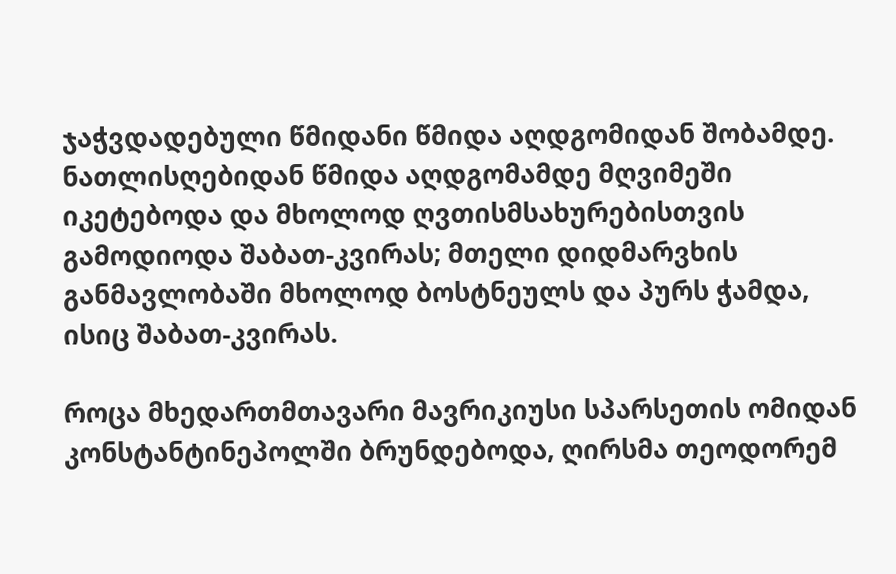ჯაჭვდადებული წმიდანი წმიდა აღდგომიდან შობამდე. ნათლისღებიდან წმიდა აღდგომამდე მღვიმეში იკეტებოდა და მხოლოდ ღვთისმსახურებისთვის გამოდიოდა შაბათ-კვირას; მთელი დიდმარვხის განმავლობაში მხოლოდ ბოსტნეულს და პურს ჭამდა, ისიც შაბათ-კვირას.

როცა მხედართმთავარი მავრიკიუსი სპარსეთის ომიდან კონსტანტინეპოლში ბრუნდებოდა, ღირსმა თეოდორემ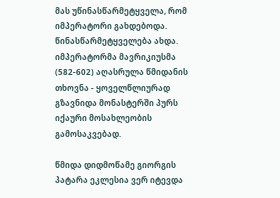მას უწინასწარმეტყველა, რომ იმპერატორი გახდებოდა. წინასწარმეტყველება ახდა. იმპერატორმა მავრიკიუსმა (582-602) აღასრულა წმიდანის თხოვნა - ყოველწლიურად გზავნიდა მონასტერში პურს იქაური მოსახლეობის გამოსაკვებად.

წმიდა დიდმოწამე გიორგის პატარა ეკლესია ვერ იტევდა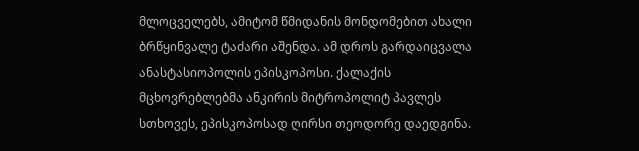მლოცველებს, ამიტომ წმიდანის მონდომებით ახალი ბრწყინვალე ტაძარი აშენდა. ამ დროს გარდაიცვალა ანასტასიოპოლის ეპისკოპოსი. ქალაქის მცხოვრებლებმა ანკირის მიტროპოლიტ პავლეს სთხოვეს, ეპისკოპოსად ღირსი თეოდორე დაედგინა.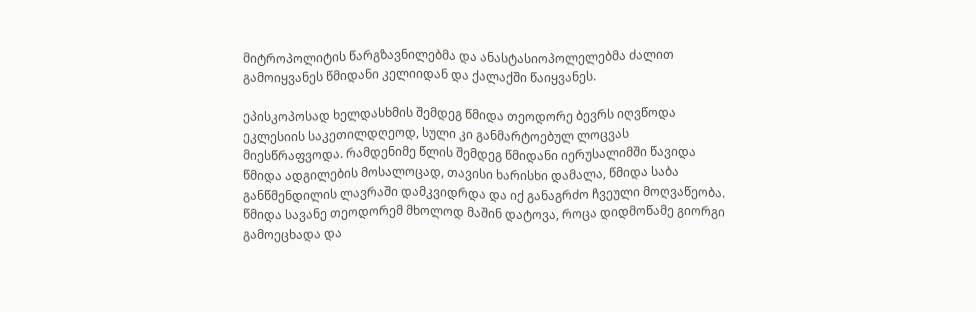მიტროპოლიტის წარგზავნილებმა და ანასტასიოპოლელებმა ძალით გამოიყვანეს წმიდანი კელიიდან და ქალაქში წაიყვანეს.

ეპისკოპოსად ხელდასხმის შემდეგ წმიდა თეოდორე ბევრს იღვწოდა ეკლესიის საკეთილდღეოდ, სული კი განმარტოებულ ლოცვას მიესწრაფვოდა. რამდენიმე წლის შემდეგ წმიდანი იერუსალიმში წავიდა წმიდა ადგილების მოსალოცად, თავისი ხარისხი დამალა, წმიდა საბა განწმენდილის ლავრაში დამკვიდრდა და იქ განაგრძო ჩვეული მოღვაწეობა. წმიდა სავანე თეოდორემ მხოლოდ მაშინ დატოვა, როცა დიდმოწამე გიორგი გამოეცხადა და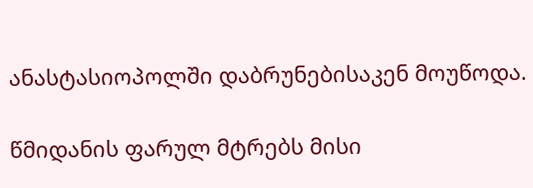ანასტასიოპოლში დაბრუნებისაკენ მოუწოდა.

წმიდანის ფარულ მტრებს მისი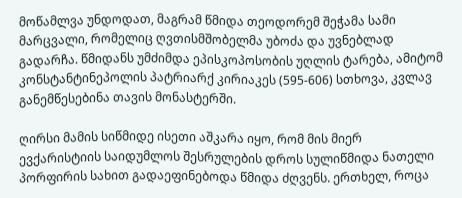მოწამლვა უნდოდათ, მაგრამ წმიდა თეოდორემ შეჭამა სამი მარცვალი, რომელიც ღვთისმშობელმა უბოძა და უვნებლად გადარჩა. წმიდანს უმძიმდა ეპისკოპოსობის უღლის ტარება, ამიტომ კონსტანტინეპოლის პატრიარქ კირიაკეს (595-606) სთხოვა, კვლავ განემწესებინა თავის მონასტერში.

ღირსი მამის სიწმიდე ისეთი აშკარა იყო, რომ მის მიერ ევქარისტიის საიდუმლოს შესრულების დროს სულიწმიდა ნათელი პორფირის სახით გადაეფინებოდა წმიდა ძღვენს. ერთხელ, როცა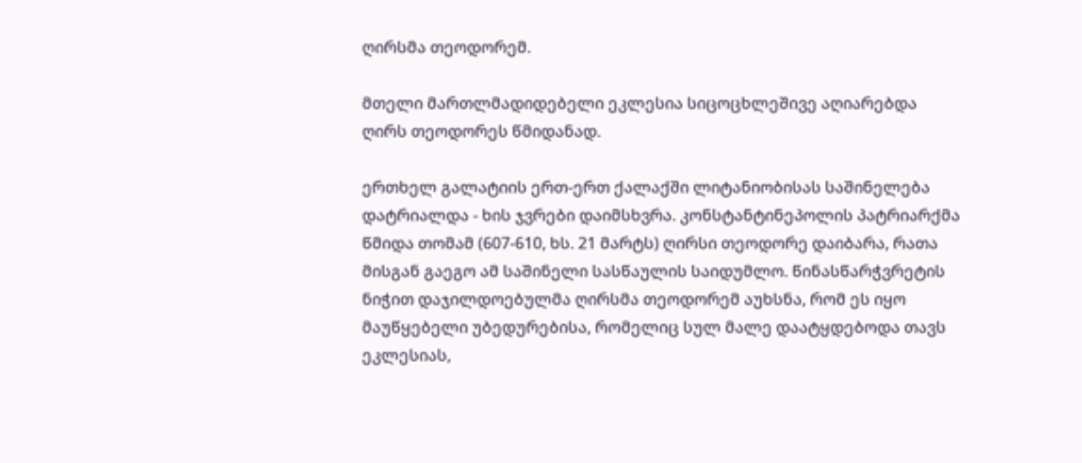ღირსმა თეოდორემ.

მთელი მართლმადიდებელი ეკლესია სიცოცხლეშივე აღიარებდა ღირს თეოდორეს წმიდანად.

ერთხელ გალატიის ერთ-ერთ ქალაქში ლიტანიობისას საშინელება დატრიალდა - ხის ჯვრები დაიმსხვრა. კონსტანტინეპოლის პატრიარქმა წმიდა თომამ (607-610, ხს. 21 მარტს) ღირსი თეოდორე დაიბარა, რათა მისგან გაეგო ამ საშინელი სასწაულის საიდუმლო. წინასწარჭვრეტის ნიჭით დაჯილდოებულმა ღირსმა თეოდორემ აუხსნა, რომ ეს იყო მაუწყებელი უბედურებისა, რომელიც სულ მალე დაატყდებოდა თავს ეკლესიას,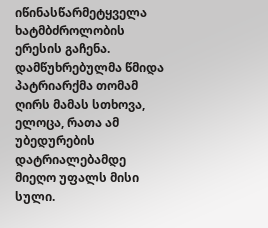იწინასწარმეტყველა ხატმბძროლობის ერესის გაჩენა. დამწუხრებულმა წმიდა პატრიარქმა თომამ ღირს მამას სთხოვა, ელოცა, რათა ამ უბედურების დატრიალებამდე მიეღო უფალს მისი სული.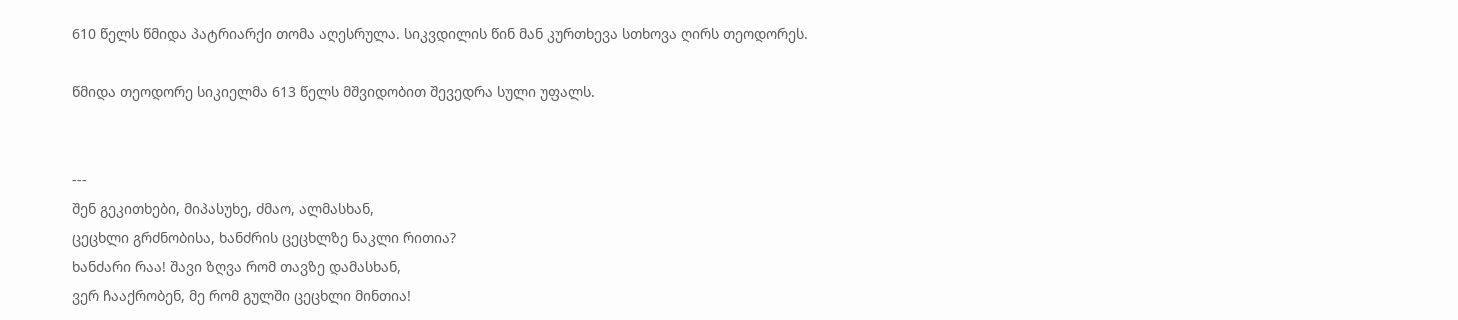610 წელს წმიდა პატრიარქი თომა აღესრულა. სიკვდილის წინ მან კურთხევა სთხოვა ღირს თეოდორეს.

წმიდა თეოდორე სიკიელმა 613 წელს მშვიდობით შევედრა სული უფალს.


---
შენ გეკითხები, მიპასუხე, ძმაო, ალმასხან,
ცეცხლი გრძნობისა, ხანძრის ცეცხლზე ნაკლი რითია?
ხანძარი რაა! შავი ზღვა რომ თავზე დამასხან,
ვერ ჩააქრობენ, მე რომ გულში ცეცხლი მინთია!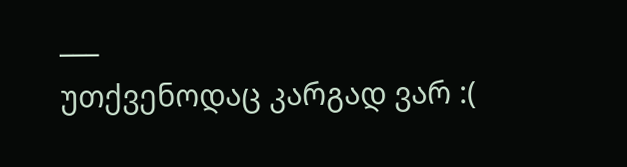___
უთქვენოდაც კარგად ვარ :(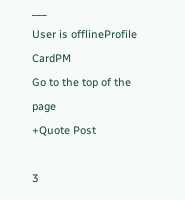___
User is offlineProfile CardPM
Go to the top of the page
+Quote Post

3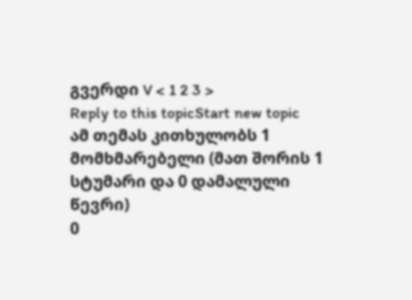გვერდი V < 1 2 3 >
Reply to this topicStart new topic
ამ თემას კითხულობს 1 მომხმარებელი (მათ შორის 1 სტუმარი და 0 დამალული წევრი)
0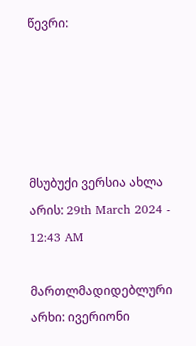წევრი:





მსუბუქი ვერსია ახლა არის: 29th March 2024 - 12:43 AM

მართლმადიდებლური არხი: ივერიონი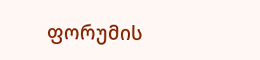ფორუმის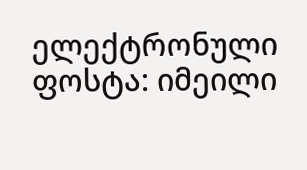ელექტრონული ფოსტა: იმეილი